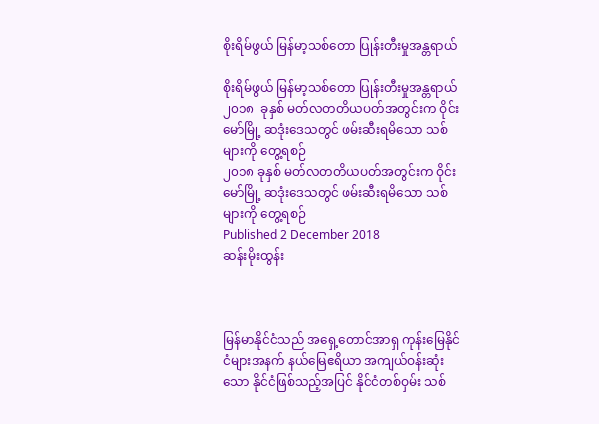စိုးရိမ်ဖွယ် မြန်မာ့သစ်တော ပြုန်းတီးမှုအန္တရာယ်

စိုးရိမ်ဖွယ် မြန်မာ့သစ်တော ပြုန်းတီးမှုအန္တရာယ်
၂၀၁၈  ခုနှစ် မတ်လတတိယပတ်အတွင်းက ဝိုင်းမော်မြို့ ဆဒုံးဒေသတွင် ဖမ်းဆီးရမိသော သစ်များကို တွေ့ရစဉ်
၂၀၁၈ ခုနှစ် မတ်လတတိယပတ်အတွင်းက ဝိုင်းမော်မြို့ ဆဒုံးဒေသတွင် ဖမ်းဆီးရမိသော သစ်များကို တွေ့ရစဉ်
Published 2 December 2018
ဆန်းမိုးထွန်း



မြန်မာနိုင်ငံသည် အရှေ့တောင်အာရှ ကုန်းမြေနိုင်ငံများအနက် နယ်မြေဧရိယာ အကျယ်ဝန်းဆုံးသော နိုင်ငံဖြစ်သည့်အပြင် နိုင်ငံတစ်ဝှမ်း သစ်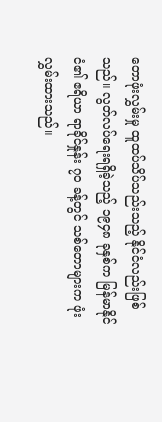တောဖုံးလွှမ်းမှု ထူထပ်သိပ်သည်းသည့် နိုင်ငံလည်းဖြစ်သည်။ လွတ်လပ်ရေးရရှိခဲ့သည့် ၁၉၄၈ ခုနှစ်က မြန်မာနိုင်ငံ၏ ဧရိယာ ရာခိုင်နှုန်း ၇၀ ခန့်တွင် သစ်တောများက ဖုံးလွှမ်းထားသည်။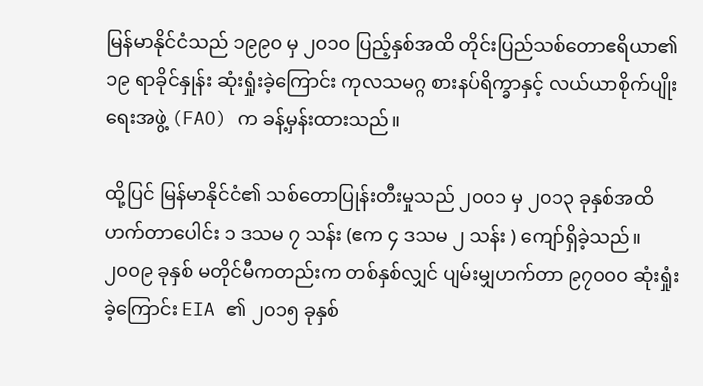မြန်မာနိုင်ငံသည် ၁၉၉၀ မှ ၂၀၁၀ ပြည့်နှစ်အထိ တိုင်းပြည်သစ်တောဧရိယာ၏ ၁၉ ရာခိုင်နှုန်း ဆုံးရှုံးခဲ့ကြောင်း ကုလသမဂ္ဂ စားနပ်ရိက္ခာနှင့် လယ်ယာစိုက်ပျိုးရေးအဖွဲ့ (FAO) က ခန့်မှန်းထားသည်။

ထို့ပြင် မြန်မာနိုင်ငံ၏ သစ်တောပြုန်းတီးမှုသည် ၂၀၀၁ မှ ၂၀၁၃ ခုနှစ်အထိ ဟက်တာပေါင်း ၁ ဒသမ ၇ သန်း (ဧက ၄ ဒသမ ၂ သန်း ) ကျော်ရှိခဲ့သည်။ ၂၀၀၉ ခုနှစ် မတိုင်မီကတည်းက တစ်နှစ်လျှင် ပျမ်းမျှဟက်တာ ၉၇၀၀၀ ဆုံးရှုံးခဲ့ကြောင်း EIA ၏ ၂၀၁၅ ခုနှစ်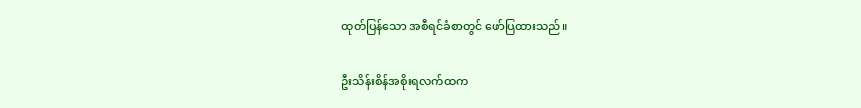ထုတ်ပြန်သော အစီရင်ခံစာတွင် ဖော်ပြထားသည်။

ဦးသိန်းစိန်အစိုးရလက်ထက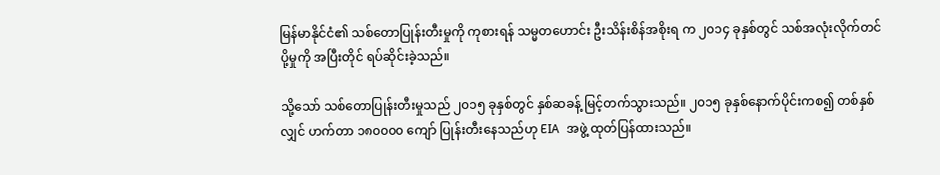မြန်မာနိုင်ငံ၏ သစ်တောပြုန်းတီးမှုကို ကုစားရန် သမ္မတဟောင်း ဦးသိန်းစိန်အစိုးရ က ၂၀၁၄ ခုနှစ်တွင် သစ်အလုံးလိုက်တင်ပို့မှုကို အပြီးတိုင် ရပ်ဆိုင်းခဲ့သည်။

သို့သော် သစ်တောပြုန်းတီးမှုသည် ၂၀၁၅ ခုနှစ်တွင် နှစ်ဆခန့် မြင့်တက်သွားသည်။ ၂၀၁၅ ခုနှစ်နောက်ပိုင်းကစ၍ တစ်နှစ်လျှင် ဟက်တာ ၁၈၀၀၀၀ ကျော် ပြုန်းတီးနေသည်ဟု EIA  အဖွဲ့ ထုတ်ပြန်ထားသည်။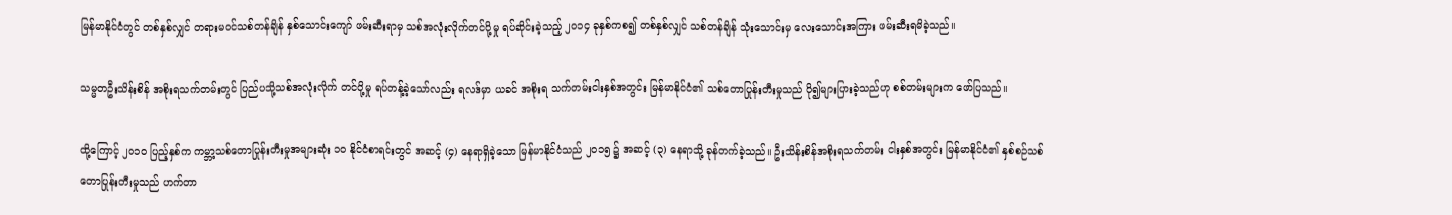မြန်မာနိုင်ငံတွင် တစ်နှစ်လျှင် တရားမဝင်သစ်တန်ချိန် နှစ်သောင်းကျော် ဖမ်းဆီးရာမှ သစ်အလုံးလိုက်တင်ပို့မှု ရပ်ဆိုင်းခဲ့သည့် ၂၀၁၄ ခုနှစ်ကစ၍ တစ်နှစ်လျှင် သစ်တန်ချိန် သုံးသောင်းမှ လေးသောင်းအကြား ဖမ်းဆီးရမိခဲ့သည်။

သမ္မတဦးသိန်းစိန် အစိုးရသက်တမ်းတွင် ပြည်ပသို့သစ်အလုံးလိုက် တင်ပို့မှု ရပ်တန့်ခဲ့သော်လည်း ရလဒ်မှာ ယခင် အစိုးရ သက်တမ်းငါးနှစ်အတွင်း မြန်မာနိုင်ငံ၏ သစ်တောပြုန်းတီးမှုသည် ပို၍များပြားခဲ့သည်ဟု စစ်တမ်းများက ဖော်ပြသည်။

ထို့ကြောင့် ၂၀၁၀ ပြည့်နှစ်က ကမ္ဘာ့သစ်တောပြုန်းတီးမှုအများဆုံး ၁၀ နိုင်ငံစာရင်းတွင် အဆင့် (၄) နေရာရှိခဲ့သော မြန်မာနိုင်ငံသည် ၂၀၁၅ ၌ အဆင့် (၃) နေရာသို့ ခုန်တက်ခဲ့သည်။ ဦးသိန်းစိန်အစိုးရသက်တမ်း ငါးနှစ်အတွင်း မြန်မာနိုင်ငံ၏ နှစ်စဉ်သစ်တောပြုန်းတီးမှုသည် ဟက်တာ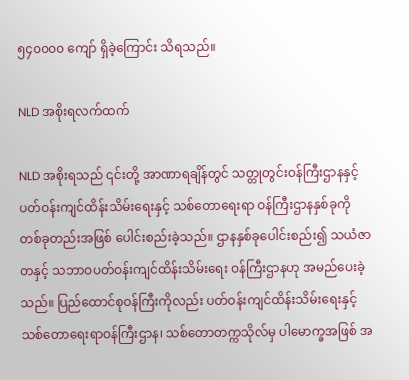၅၄၀၀၀၀ ကျော် ရှိခဲ့ကြောင်း သိရသည်။

NLD အစိုးရလက်ထက်

NLD အစိုးရသည် ၎င်းတို့ အာဏာရချိန်တွင် သတ္တုတွင်းဝန်ကြီးဌာနနှင့် ပတ်ဝန်းကျင်ထိန်းသိမ်းရေးနှင့် သစ်တောရေးရာ ဝန်ကြီးဌာနနှစ်ခုကို တစ်ခုတည်းအဖြစ် ပေါင်းစည်းခဲ့သည်။ ဌာနနှစ်ခုပေါင်းစည်း၍ သယံဇာတနှင့် သဘာဝပတ်ဝန်းကျင်ထိန်းသိမ်းရေး ဝန်ကြီးဌာနဟု အမည်ပေးခဲ့သည်။ ပြည်ထောင်စုဝန်ကြီးကိုလည်း ပတ်ဝန်းကျင်ထိန်းသိမ်းရေးနှင့် သစ်တောရေးရာဝန်ကြီးဌာန၊ သစ်တောတက္ကသိုလ်မှ ပါမောက္ခအဖြစ် အ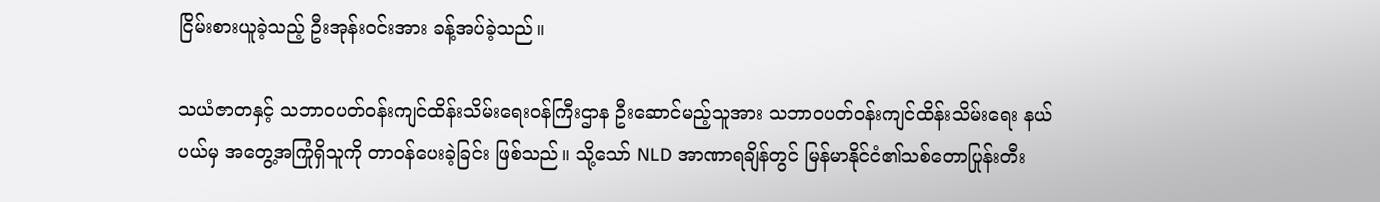ငြိမ်းစားယူခဲ့သည့် ဦးအုန်းဝင်းအား ခန့်အပ်ခဲ့သည်။

သယံဇာတနှင့် သဘာဝပတ်ဝန်းကျင်ထိန်းသိမ်းရေးဝန်ကြီးဌာန ဦးဆောင်မည့်သူအား သဘာဝပတ်ဝန်းကျင်ထိန်းသိမ်းရေး နယ်ပယ်မှ အတွေ့အကြုံရှိသူကို တာဝန်ပေးခဲ့ခြင်း ဖြစ်သည်။ သို့သော် NLD အာဏာရချိန်တွင် မြန်မာနိုင်ငံ၏သစ်တောပြုန်းတီး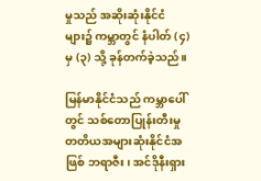မှုသည် အဆိုးဆုံးနိုင်ငံများ၌ ကမ္ဘာတွင် နံပါတ် (၄) မှ (၃) သို့ ခုန်တက်ခဲ့သည်။

မြန်မာနိုင်ငံသည် ကမ္ဘာပေါ်တွင် သစ်တောပြုန်းတီးမှု တတိယအများဆုံးနိုင်ငံအဖြစ် ဘရာဇီး၊ အင်ဒိုနီးရှား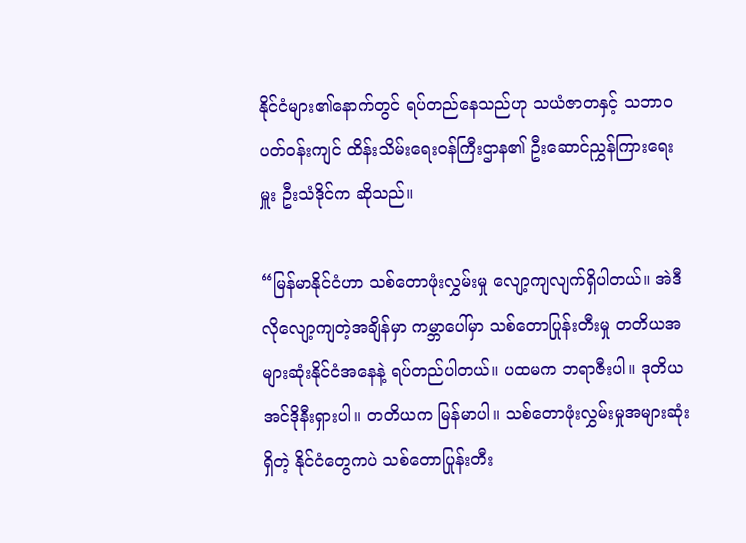နိုင်ငံများ၏နောက်တွင် ရပ်တည်နေသည်ဟု သယံဇာတနှင့် သဘာဝပတ်ဝန်းကျင် ထိန်းသိမ်းရေးဝန်ကြီးဌာန၏ ဦးဆောင်ညွှန်ကြားရေးမှူး ဦးသံဒိုင်က ဆိုသည်။

“မြန်မာနိုင်ငံဟာ သစ်တောဖုံးလွှမ်းမှု လျော့ကျလျက်ရှိပါတယ်။ အဲဒီလိုလျော့ကျတဲ့အချိန်မှာ ကမ္ဘာပေါ်မှာ သစ်တောပြုန်းတီးမှု တတိယအများဆုံးနိုင်ငံအနေနဲ့ ရပ်တည်ပါတယ်။ ပထမက ဘရာဇီးပါ။ ဒုတိယ အင်ဒိုနီးရှားပါ။ တတိယက မြန်မာပါ။ သစ်တောဖုံးလွှမ်းမှုအများဆုံးရှိတဲ့ နိုင်ငံတွေကပဲ သစ်တောပြုန်းတီး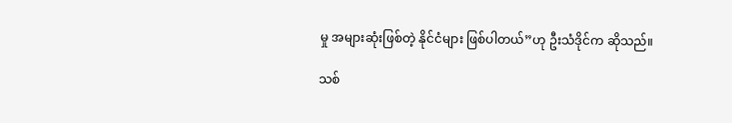မှု အများဆုံးဖြစ်တဲ့ နိုင်ငံများ ဖြစ်ပါတယ်”ဟု ဦးသံဒိုင်က ဆိုသည်။

သစ်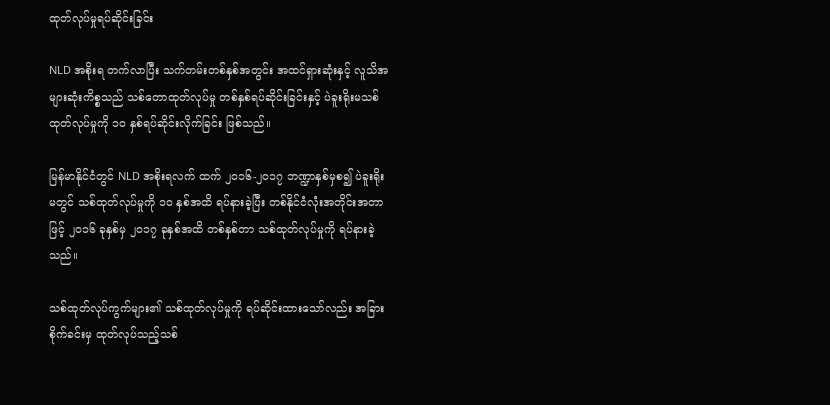ထုတ်လုပ်မှုရပ်ဆိုင်းခြင်း

NLD အစိုးရ တက်လာပြီး သက်တမ်းတစ်နှစ်အတွင်း အထင်ရှားဆုံးနှင့် လူသိအများဆုံးကိစ္စသည် သစ်တောထုတ်လုပ်မှု တစ်နှစ်ရပ်ဆိုင်းခြင်းနှင့် ပဲခူးရိုးမသစ်ထုတ်လုပ်မှုကို ၁၀ နှစ်ရပ်ဆိုင်းလိုက်ခြင်း ဖြစ်သည်။

မြန်မာနိုင်ငံတွင် NLD အစိုးရလက် ထက် ၂၀၁၆-၂၀၁၇ ဘဏ္ဍာနှစ်မှစ၍ ပဲခူးရိုးမတွင် သစ်ထုတ်လုပ်မှုကို ၁၀ နှစ်အထိ ရပ်နားခဲ့ပြီး တစ်နိုင်ငံလုံးအတိုင်းအတာဖြင့် ၂၀၁၆ ခုနှစ်မှ ၂၀၁၇ ခုနှစ်အထိ တစ်နှစ်တာ သစ်ထုတ်လုပ်မှုကို ရပ်နားခဲ့သည်။

သစ်ထုတ်လုပ်ကွက်များ၏ သစ်ထုတ်လုပ်မှုကို ရပ်ဆိုင်းထားသော်လည်း အခြားစိုက်ခင်းမှ ထုတ်လုပ်သည့်သစ်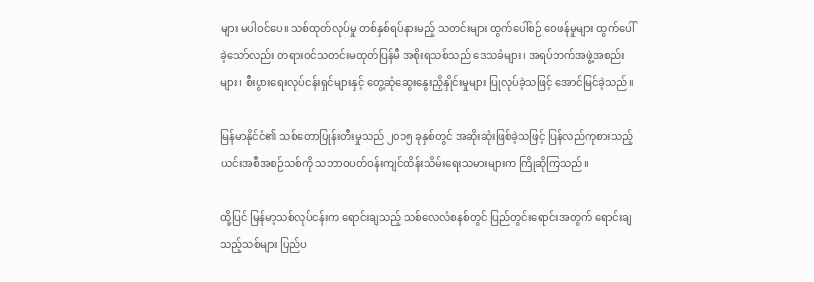များ မပါဝင်ပေ။ သစ်ထုတ်လုပ်မှု တစ်နှစ်ရပ်နားမည့် သတင်းများ ထွက်ပေါ်စဉ် ဝေဖန်မှုများ ထွက်ပေါ်ခဲ့သော်လည်း တရားဝင်သတင်းမထုတ်ပြန်မီ အစိုးရသစ်သည် ဒေသခံများ၊ အရပ်ဘက်အဖွဲ့အစည်းများ၊ စီးပွားရေးလုပ်ငန်းရှင်များနှင့် တွေ့ဆုံဆွေးနွေးညှိနှိုင်းမှုများ ပြုလုပ်ခဲ့သဖြင့် အောင်မြင်ခဲ့သည်။

မြန်မာနိုင်ငံ၏ သစ်တောပြုန်းတီးမှုသည် ၂၀၁၅ ခုနှစ်တွင် အဆိုးဆုံးဖြစ်ခဲ့သဖြင့် ပြန်လည်ကုစားသည့် ယင်းအစီအစဉ်သစ်ကို သဘာဝပတ်ဝန်းကျင်ထိန်းသိမ်းရေးသမားများက ကြိုဆိုကြသည်။

ထို့ပြင် မြန်မာ့သစ်လုပ်ငန်းက ရောင်းချသည့် သစ်လေလံစနစ်တွင် ပြည်တွင်းရောင်းအတွက် ရောင်းချသည့်သစ်များ ပြည်ပ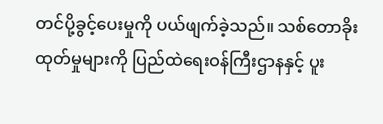တင်ပို့ခွင့်ပေးမှုကို ပယ်ဖျက်ခဲ့သည်။ သစ်တောခိုးထုတ်မှုများကို ပြည်ထဲရေးဝန်ကြီးဌာနနှင့် ပူး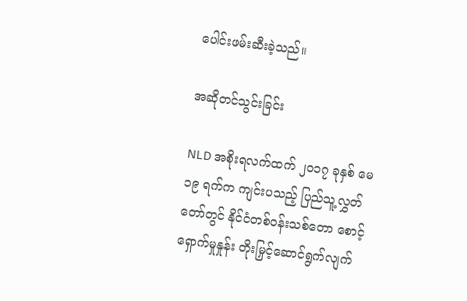ပေါင်းဖမ်းဆီးခဲ့သည်။

အဆိုတင်သွင်းခြင်း

NLD အစိုးရလက်ထက် ၂၀၁၇ ခုနှစ် မေ ၁၉ ရက်က ကျင်းပသည့် ပြည်သူ့လွှတ်တော်တွင် နိုင်ငံတစ်ဝန်းသစ်တော စောင့်ရှောက်မှုနှုန်း တိုးမြှင့်ဆောင်ရွက်လျက်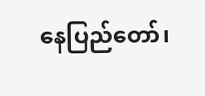နေပြည်တော်၊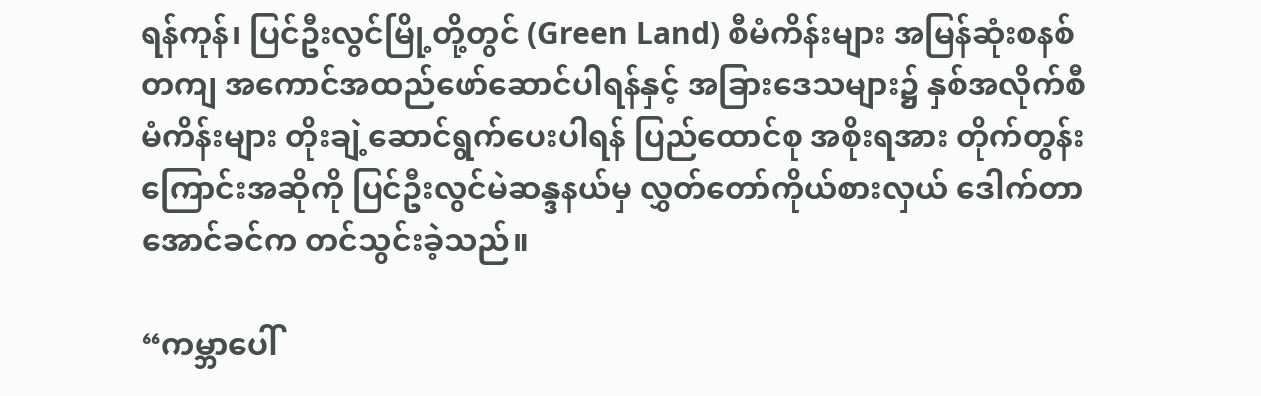ရန်ကုန်၊ ပြင်ဦးလွင်မြို့တို့တွင် (Green Land) စီမံကိန်းများ အမြန်ဆုံးစနစ်တကျ အကောင်အထည်ဖော်ဆောင်ပါရန်နှင့် အခြားဒေသများ၌ နှစ်အလိုက်စီမံကိန်းများ တိုးချဲ့ဆောင်ရွက်ပေးပါရန် ပြည်ထောင်စု အစိုးရအား တိုက်တွန်းကြောင်းအဆိုကို ပြင်ဦးလွင်မဲဆန္ဒနယ်မှ လွှတ်တော်ကိုယ်စားလှယ် ဒေါက်တာအောင်ခင်က တင်သွင်းခဲ့သည်။

“ကမ္ဘာပေါ်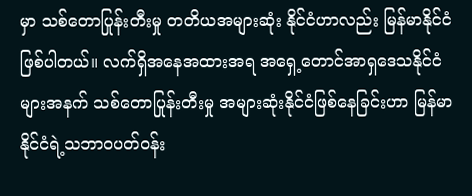မှာ သစ်တောပြုန်းတီးမှု တတိယအများဆုံး နိုင်ငံဟာလည်း မြန်မာနိုင်ငံဖြစ်ပါတယ်။ လက်ရှိအနေအထားအရ အရှေ့တောင်အာရှဒေသနိုင်ငံများအနက် သစ်တောပြုန်းတီးမှု အများဆုံးနိုင်ငံဖြစ်နေခြင်းဟာ မြန်မာနိုင်ငံရဲ့သဘာဝပတ်ဝန်း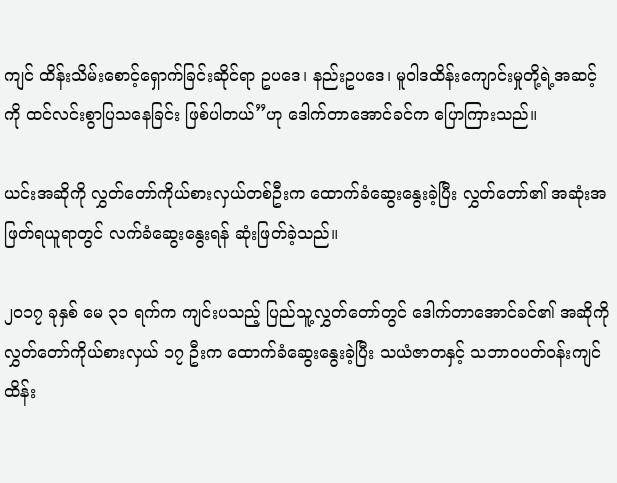ကျင် ထိန်းသိမ်းစောင့်ရှောက်ခြင်းဆိုင်ရာ ဥပဒေ၊ နည်းဥပဒေ၊ မူဝါဒထိန်းကျောင်းမှုတို့ရဲ့အဆင့်ကို ထင်လင်းစွာပြသနေခြင်း ဖြစ်ပါတယ်”ဟု ဒေါက်တာအောင်ခင်က ပြောကြားသည်။

ယင်းအဆိုကို လွှတ်တော်ကိုယ်စားလှယ်တစ်ဦးက ထောက်ခံဆွေးနွေးခဲ့ပြီး လွှတ်တော်၏ အဆုံးအဖြတ်ရယူရာတွင် လက်ခံဆွေးနွေးရန် ဆုံးဖြတ်ခဲ့သည်။

၂၀၁၇ ခုနှစ် မေ ၃၁ ရက်က ကျင်းပသည့် ပြည်သူ့လွှတ်တော်တွင် ဒေါက်တာအောင်ခင်၏ အဆိုကို လွှတ်တော်ကိုယ်စားလှယ် ၁၇ ဦးက ထောက်ခံဆွေးနွေးခဲ့ပြီး သယံဇာတနှင့် သဘာဝပတ်ဝန်းကျင် ထိန်း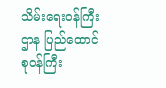သိမ်းရေးဝန်ကြီးဌာန ပြည်ထောင်စုဝန်ကြီး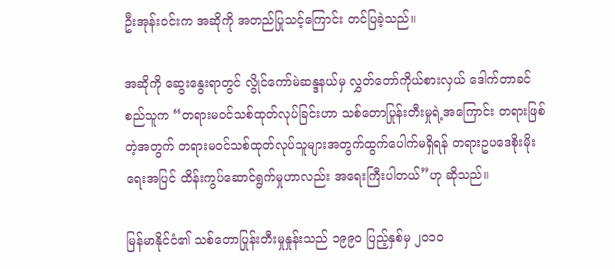ဦးအုန်းဝင်းက အဆိုကို အတည်ပြုသင့်ကြောင်း တင်ပြခဲ့သည်။

အဆိုကို ဆွေးနွေးရာတွင် လွိုင်ကော်မဲဆန္ဒနယ်မှ လွှတ်တော်ကိုယ်စားလှယ် ဒေါက်တာခင်စည်သူက “တရားမဝင်သစ်ထုတ်လုပ်ခြင်းဟာ သစ်တောပြုန်းတီးမှုရဲ့အကြောင်း တရားဖြစ်တဲ့အတွက် တရားမဝင်သစ်ထုတ်လုပ်သူများအတွက်ထွက်ပေါက်မရှိရန် တရားဥပဒေစိုးမိုးရေးအပြင် ထိန်းကွပ်ဆောင်ရွက်မှုဟာလည်း အရေးကြီးပါတယ်”ဟု ဆိုသည်။

မြန်မာနိုင်ငံ၏ သစ်တောပြုန်းတီးမှုနှုန်းသည် ၁၉၉၀ ပြည့်နှစ်မှ ၂၀၁၀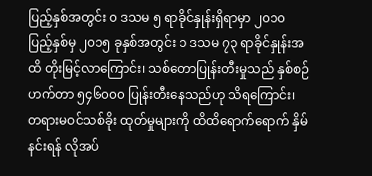ပြည့်နှစ်အတွင်း ၀ ဒသမ ၅ ရာခိုင်နှုန်းရှိရာမှာ ၂၀၁၀ ပြည့်နှစ်မှ ၂၀၁၅ ခုနှစ်အတွင်း ၁ ဒသမ ၇၃ ရာခိုင်နှုန်းအထိ တိုးမြင့်လာကြောင်း၊ သစ်တောပြုန်းတီးမှုသည် နှစ်စဉ် ဟက်တာ ၅၄၆၀၀၀ ပြုန်းတီးနေသည်ဟု သိရကြောင်း၊ တရားမဝင်သစ်ခိုး ထုတ်မှုများကို ထိထိရောက်ရောက် နှိမ်နင်းရန် လိုအပ်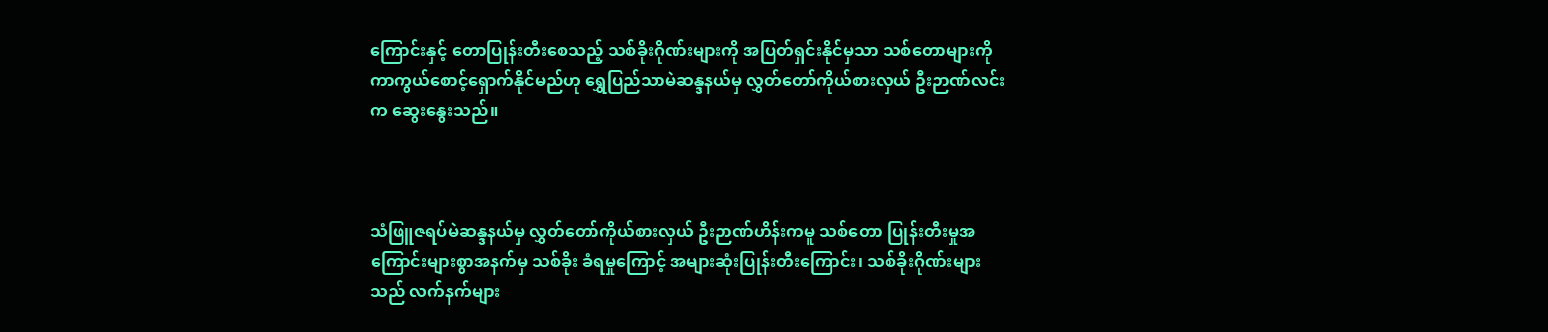ကြောင်းနှင့် တောပြုန်းတီးစေသည့် သစ်ခိုးဂိုဏ်းများကို အပြတ်ရှင်းနိုင်မှသာ သစ်တောများကို ကာကွယ်စောင့်ရှောက်နိုင်မည်ဟု ရွှေပြည်သာမဲဆန္ဒနယ်မှ လွှတ်တော်ကိုယ်စားလှယ် ဦးဉာဏ်လင်းက ဆွေးနွေးသည်။



သံဖြူဇရပ်မဲဆန္ဒနယ်မှ လွှတ်တော်ကိုယ်စားလှယ် ဦးဉာဏ်ဟိန်းကမူ သစ်တော ပြုန်းတီးမှုအကြောင်းများစွာအနက်မှ သစ်ခိုး ခံရမှုကြောင့် အများဆုံးပြုန်းတီးကြောင်း၊ သစ်ခိုးဂိုဏ်းများသည် လက်နက်များ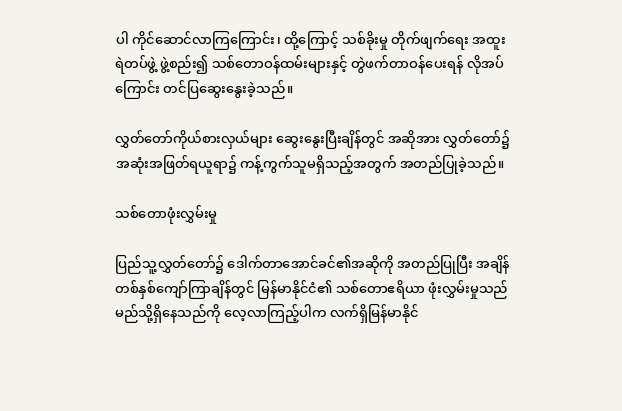ပါ ကိုင်ဆောင်လာကြကြောင်း၊ ထို့ကြောင့် သစ်ခိုးမှု တိုက်ဖျက်ရေး အထူးရဲတပ်ဖွဲ့ ဖွဲ့စည်း၍ သစ်တောဝန်ထမ်းများနှင့် တွဲဖက်တာဝန်ပေးရန် လိုအပ်ကြောင်း တင်ပြဆွေးနွေးခဲ့သည်။

လွှတ်တော်ကိုယ်စားလှယ်များ ဆွေးနွေးပြီးချိန်တွင် အဆိုအား လွှတ်တော်၌ အဆုံးအဖြတ်ရယူရာ၌ ကန့်ကွက်သူမရှိသည့်အတွက် အတည်ပြုခဲ့သည်။

သစ်တောဖုံးလွှမ်းမှု

ပြည်သူ့လွှတ်တော်၌ ဒေါက်တာအောင်ခင်၏အဆိုကို အတည်ပြုပြီး အချိန်တစ်နှစ်ကျော်ကြာချိန်တွင် မြန်မာနိုင်ငံ၏ သစ်တောဧရိယာ ဖုံးလွှမ်းမှုသည် မည်သို့ရှိနေသည်ကို လေ့လာကြည့်ပါက လက်ရှိမြန်မာနိုင်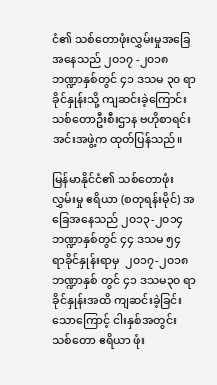ငံ၏ သစ်တောဖုံးလွှမ်းမှုအခြေအနေသည် ၂၀၁၇ -၂၀၁၈ ဘဏ္ဍာနှစ်တွင် ၄၁ ဒသမ ၃၀ ရာခိုင်နှုန်းသို့ ကျဆင်းခဲ့ကြောင်း သစ်တောဦးစီးဌာန ဗဟိုစာရင်းအင်းအဖွဲ့က ထုတ်ပြန်သည်။

မြန်မာနိုင်ငံ၏ သစ်တောဖုံးလွှမ်းမှု ဧရိယာ (စတုရန်းမိုင်) အခြေအနေသည် ၂၀၁၃-၂၀၁၄ ဘဏ္ဍာနှစ်တွင် ၄၄ ဒသမ ၅၄ ရာခိုင်နှုန်းရာမှ  ၂၀၁၇-၂၀၁၈ ဘဏ္ဍာနှစ် တွင် ၄၁ ဒသမ၃၀ ရာခိုင်နှုန်းအထိ ကျဆင်းခဲ့ခြင်းသောကြောင့် ငါးနှစ်အတွင်း သစ်တော ဧရိယာ ဖုံး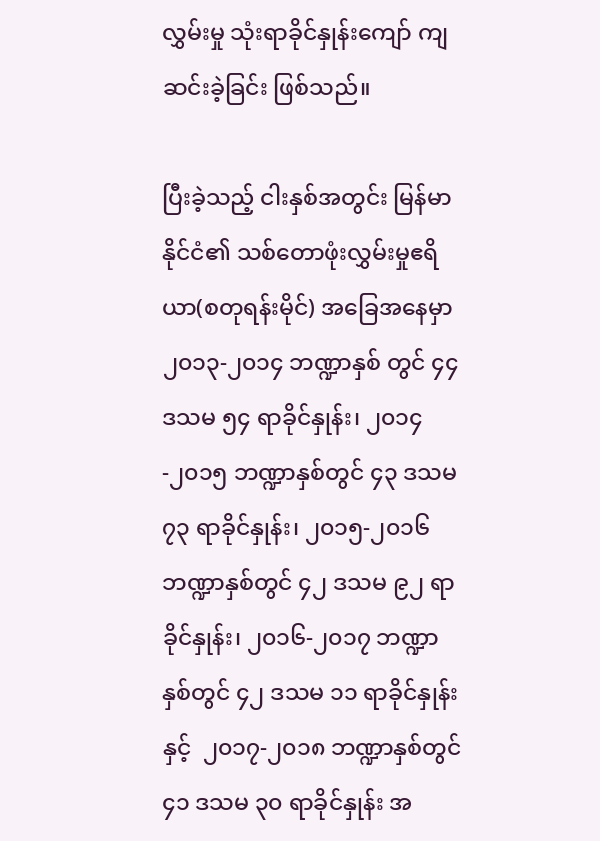လွှမ်းမှု သုံးရာခိုင်နှုန်းကျော် ကျဆင်းခဲ့ခြင်း ဖြစ်သည်။

ပြီးခဲ့သည့် ငါးနှစ်အတွင်း မြန်မာနိုင်ငံ၏ သစ်တောဖုံးလွှမ်းမှုဧရိယာ(စတုရန်းမိုင်) အခြေအနေမှာ ၂၀၁၃-၂၀၁၄ ဘဏ္ဍာနှစ် တွင် ၄၄ ဒသမ ၅၄ ရာခိုင်နှုန်း၊ ၂၀၁၄-၂၀၁၅ ဘဏ္ဍာနှစ်တွင် ၄၃ ဒသမ ၇၃ ရာခိုင်နှုန်း၊ ၂၀၁၅-၂၀၁၆ ဘဏ္ဍာနှစ်တွင် ၄၂ ဒသမ ၉၂ ရာခိုင်နှုန်း၊ ၂၀၁၆-၂၀၁၇ ဘဏ္ဍာနှစ်တွင် ၄၂ ဒသမ ၁၁ ရာခိုင်နှုန်းနှင့်  ၂၀၁၇-၂၀၁၈ ဘဏ္ဍာနှစ်တွင် ၄၁ ဒသမ ၃၀ ရာခိုင်နှုန်း အ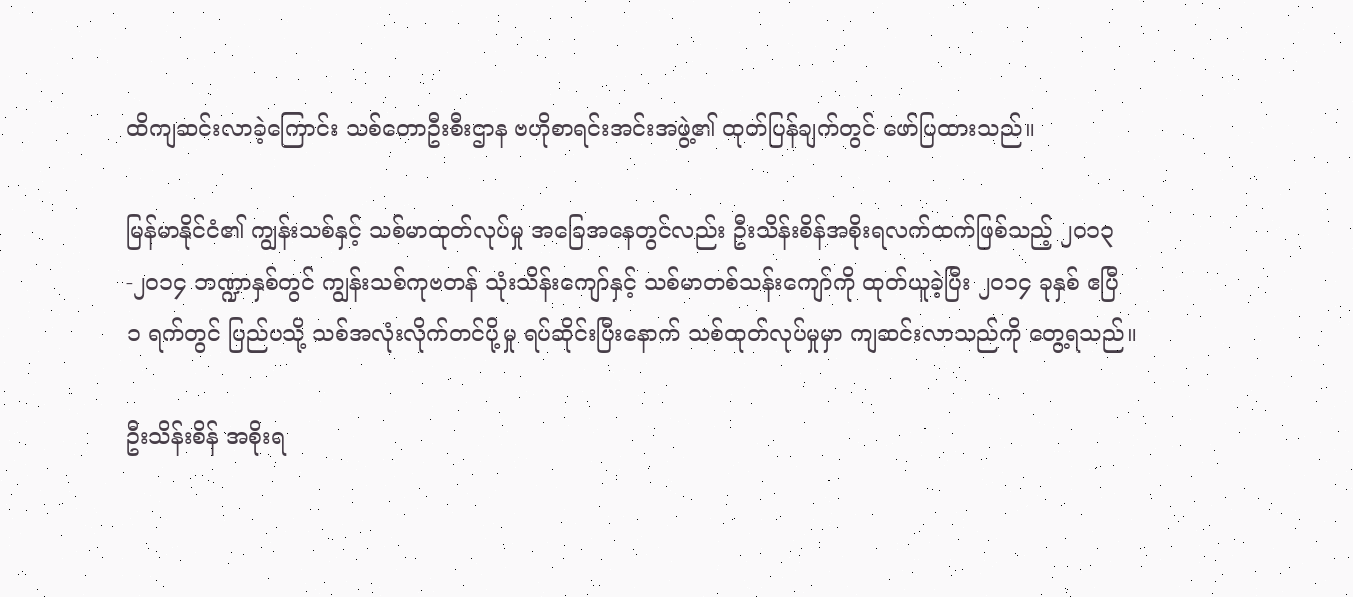ထိကျဆင်းလာခဲ့ကြောင်း သစ်တောဦးစီးဌာန ဗဟိုစာရင်းအင်းအဖွဲ့၏ ထုတ်ပြန်ချက်တွင် ဖော်ပြထားသည်။

မြန်မာနိုင်ငံ၏ ကျွန်းသစ်နှင့် သစ်မာထုတ်လုပ်မှု အခြေအနေတွင်လည်း ဦးသိန်းစိန်အစိုးရလက်ထက်ဖြစ်သည့် ၂၀၁၃-၂၀၁၄ ဘဏ္ဍာနှစ်တွင် ကျွန်းသစ်ကုဗတန် သုံးသိန်းကျော်နှင့် သစ်မာတစ်သန်းကျော်ကို ထုတ်ယူခဲ့ပြီး ၂၀၁၄ ခုနှစ် ဧပြီ ၁ ရက်တွင် ပြည်ပသို့ သစ်အလုံးလိုက်တင်ပို့မှု ရပ်ဆိုင်းပြီးနောက် သစ်ထုတ်လုပ်မှုမှာ ကျဆင်းလာသည်ကို တွေ့ရသည်။

ဦးသိန်းစိန် အစိုးရ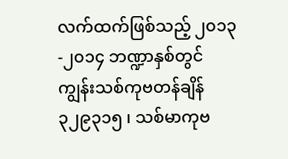လက်ထက်ဖြစ်သည့် ၂၀၁၃-၂၀၁၄ ဘဏ္ဍာနှစ်တွင် ကျွန်းသစ်ကုဗတန်ချိန် ၃၂၉၃၁၅ ၊ သစ်မာကုဗ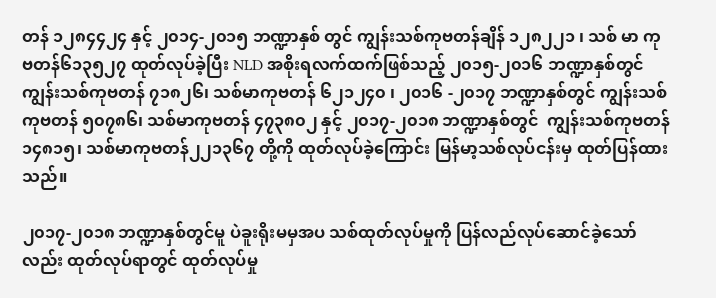တန် ၁၂၈၄၄၂၄ နှင့် ၂၀၁၄-၂၀၁၅ ဘဏ္ဍာနှစ် တွင် ကျွန်းသစ်ကုဗတန်ချိန် ၁၂၈၂၂၁ ၊ သစ် မာ ကုဗတန်၆၁၃၅၂၇ ထုတ်လုပ်ခဲ့ပြီး NLD အစိုးရလက်ထက်ဖြစ်သည့် ၂၀၁၅-၂၀၁၆ ဘဏ္ဍာနှစ်တွင် ကျွန်းသစ်ကုဗတန် ၇၁၈၂၆၊ သစ်မာကုဗတန် ၆၂၁၂၄၀ ၊ ၂၀၁၆ -၂၀၁၇ ဘဏ္ဍာနှစ်တွင် ကျွန်းသစ်ကုဗတန် ၅၀၇၈၆၊ သစ်မာကုဗတန် ၄၇၃၈၀၂ နှင့် ၂၀၁၇-၂၀၁၈ ဘဏ္ဍာနှစ်တွင်  ကျွန်းသစ်ကုဗတန် ၁၄၈၁၅၊ သစ်မာကုဗတန်၂၂၁၃၆၇ တို့ကို ထုတ်လုပ်ခဲ့ကြောင်း မြန်မာ့သစ်လုပ်ငန်းမှ ထုတ်ပြန်ထားသည်။

၂၀၁၇-၂၀၁၈ ဘဏ္ဍာနှစ်တွင်မူ ပဲခူးရိုးမမှအပ သစ်ထုတ်လုပ်မှုကို ပြန်လည်လုပ်ဆောင်ခဲ့သော်လည်း ထုတ်လုပ်ရာတွင် ထုတ်လုပ်မှု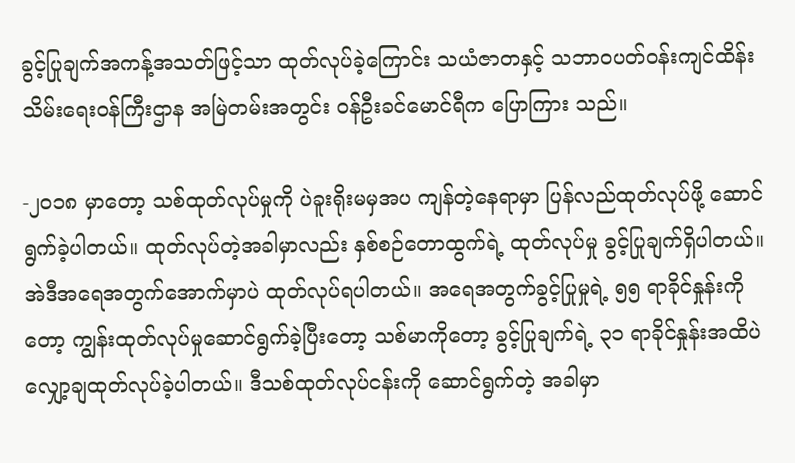ခွင့်ပြုချက်အကန့်အသတ်ဖြင့်သာ ထုတ်လုပ်ခဲ့ကြောင်း သယံဇာတနှင့် သဘာဝပတ်ဝန်းကျင်ထိန်းသိမ်းရေးဝန်ကြီးဌာန အမြဲတမ်းအတွင်း ဝန်ဦးခင်မောင်ရီက ပြောကြား သည်။

-၂၀၁၈ မှာတော့ သစ်ထုတ်လုပ်မှုကို ပဲခူးရိုးမမှအပ ကျန်တဲ့နေရာမှာ ပြန်လည်ထုတ်လုပ်ဖို့ ဆောင်ရွက်ခဲ့ပါတယ်။ ထုတ်လုပ်တဲ့အခါမှာလည်း နှစ်စဉ်တောထွက်ရဲ့ ထုတ်လုပ်မှု ခွင့်ပြုချက်ရှိပါတယ်။ အဲဒီအရေအတွက်အောက်မှာပဲ ထုတ်လုပ်ရပါတယ်။ အရေအတွက်ခွင့်ပြုမှုရဲ့ ၅၅ ရာခိုင်နှုန်းကိုတော့ ကျွန်းထုတ်လုပ်မှုဆောင်ရွက်ခဲ့ပြီးတော့ သစ်မာကိုတော့ ခွင့်ပြုချက်ရဲ့ ၃၁ ရာခိုင်နှုန်းအထိပဲ လျှော့ချထုတ်လုပ်ခဲ့ပါတယ်။ ဒီသစ်ထုတ်လုပ်ငန်းကို ဆောင်ရွက်တဲ့ အခါမှာ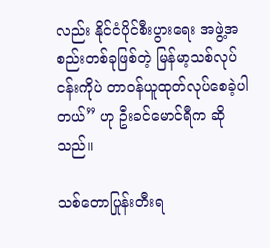လည်း နိုင်ငံပိုင်စီးပွားရေး အဖွဲ့အစည်းတစ်ခုဖြစ်တဲ့ မြန်မာ့သစ်လုပ်ငန်းကိုပဲ တာဝန်ယူထုတ်လုပ်စေခဲ့ပါတယ်” ဟု ဦးခင်မောင်ရီက ဆိုသည်။

သစ်တောပြုန်းတီးရ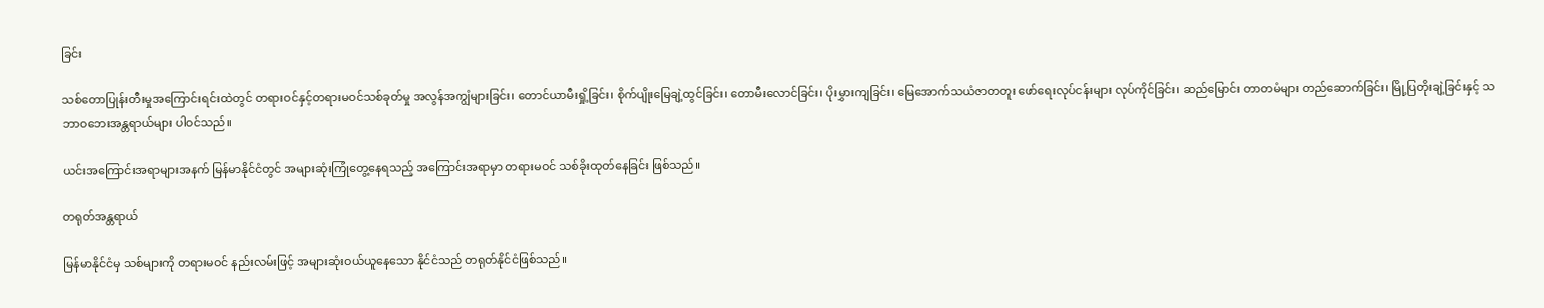ခြင်း

သစ်တောပြုန်းတီးမှုအကြောင်းရင်းထဲတွင် တရားဝင်နှင့်တရားမဝင်သစ်ခုတ်မှု အလွန်အကျွံများခြင်း၊ တောင်ယာမီးရှို့ခြင်း၊ စိုက်ပျိုးမြေချဲ့ထွင်ခြင်း၊ တောမီးလောင်ခြင်း၊ ပိုးမွှားကျခြင်း၊ မြေအောက်သယံဇာတတူး ဖော်ရေးလုပ်ငန်းများ လုပ်ကိုင်ခြင်း၊ ဆည်မြောင်း တာတမံများ တည်ဆောက်ခြင်း၊ မြို့ပြတိုးချဲ့ခြင်းနှင့် သဘာဝဘေးအန္တရာယ်များ ပါဝင်သည်။

ယင်းအကြောင်းအရာများအနက် မြန်မာနိုင်ငံတွင် အများဆုံးကြုံတွေ့နေရသည့် အကြောင်းအရာမှာ တရားမဝင် သစ်ခိုးထုတ်နေခြင်း ဖြစ်သည်။

တရုတ်အန္တရာယ်

မြန်မာနိုင်ငံမှ သစ်များကို တရားမဝင် နည်းလမ်းဖြင့် အများဆုံးဝယ်ယူနေသော နိုင်ငံသည် တရုတ်နိုင်ငံဖြစ်သည်။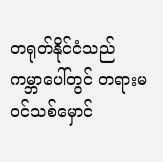တရုတ်နိုင်ငံသည် ကမ္ဘာပေါ်တွင် တရားမဝင်သစ်မှောင်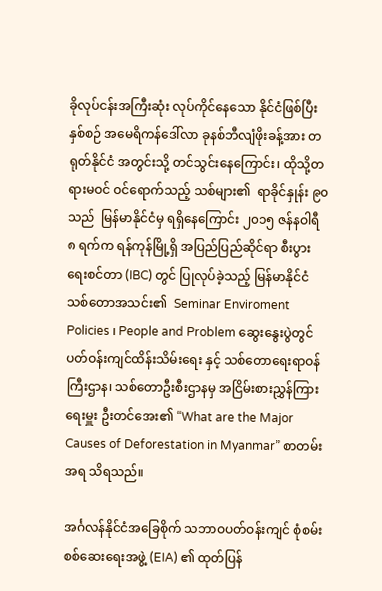ခိုလုပ်ငန်းအကြီးဆုံး လုပ်ကိုင်နေသော နိုင်ငံဖြစ်ပြီး နှစ်စဉ် အမေရိကန်ဒေါ်လာ ခုနစ်ဘီလျံဖိုးခန့်အား တရုတ်နိုင်ငံ အတွင်းသို့ တင်သွင်းနေကြောင်း၊ ထိုသို့တရားမဝင် ဝင်ရောက်သည့် သစ်များ၏  ရာခိုင်နှုန်း ၉၀ သည်  မြန်မာနိုင်ငံမှ ရရှိနေကြောင်း ၂၀၁၅ ဇန်နဝါရီ ၈ ရက်က ရန်ကုန်မြို့ရှိ အပြည်ပြည်ဆိုင်ရာ စီးပွားရေးစင်တာ (IBC) တွင် ပြုလုပ်ခဲ့သည့် မြန်မာနိုင်ငံသစ်တောအသင်း၏  Seminar Enviroment Policies ၊ People and Problem ဆွေးနွေးပွဲတွင် ပတ်ဝန်းကျင်ထိန်းသိမ်းရေး နှင့် သစ်တောရေးရာဝန်ကြီးဌာန၊ သစ်တောဦးစီးဌာနမှ အငြိမ်းစားညွှန်ကြားရေးမှူး ဦးတင်အေး၏ “What are the Major Causes of Deforestation in Myanmar” စာတမ်းအရ သိရသည်။

အင်္ဂလန်နိုင်ငံအခြေစိုက် သဘာဝပတ်ဝန်းကျင် စုံစမ်းစစ်ဆေးရေးအဖွဲ့ (EIA) ၏ ထုတ်ပြန်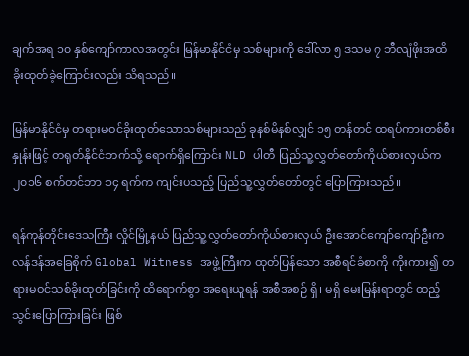ချက်အရ ၁၀ နှစ်ကျော်ကာလအတွင်း မြန်မာနိုင်ငံမှ သစ်များကို ဒေါ်လာ ၅ ဒသမ ၇ ဘီလျံဖိုးအထိ ခိုးထုတ်ခဲ့ကြောင်းလည်း သိရသည်။

မြန်မာနိုင်ငံမှ တရားမဝင်ခိုးထုတ်သောသစ်များသည် ခုနစ်မိနစ်လျှင် ၁၅ တန်တင် ထရပ်ကားတစ်စီးနှုန်းဖြင့် တရုတ်နိုင်ငံဘက်သို့ ရောက်ရှိကြောင်း NLD ပါတီ ပြည်သူ့လွှတ်တော်ကိုယ်စားလှယ်က ၂၀၁၆ စက်တင်ဘာ ၁၄ ရက်က ကျင်းပသည့် ပြည်သူ့လွှတ်တော်တွင် ပြောကြားသည်။

ရန်ကုန်တိုင်းဒေသကြီး လှိုင်မြို့နယ် ပြည်သူ့လွှတ်တော်ကိုယ်စားလှယ် ဦးအောင်ကျော်ကျော်ဦးက လန်ဒန်အခြေစိုက် Global Witness အဖွဲ့ကြီးက ထုတ်ပြန်သော အစီရင်ခံစာကို ကိုးကား၍ တရားမဝင်သစ်ခိုးထုတ်ခြင်းကို ထိရောက်စွာ အရေးယူရန် အစီအစဉ် ရှိ၊ မရှိ မေးမြန်းရာတွင် ထည့်သွင်းပြောကြားခြင်း ဖြစ်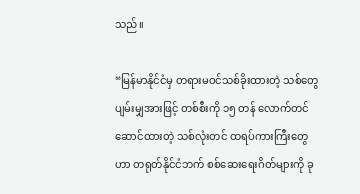သည်။

“မြန်မာနိုင်ငံမှ တရားမဝင်သစ်ခိုးထားတဲ့ သစ်တွေ ပျမ်းမျှအားဖြင့် တစ်စီးကို ၁၅ တန် လောက်တင်ဆောင်ထားတဲ့ သစ်လုံးတင် ထရပ်ကားကြီးတွေဟာ တရုတ်နိုင်ငံဘက် စစ်ဆေးရေးဂိတ်များကို ခု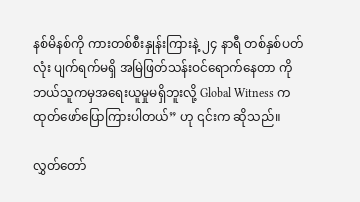နစ်မိနစ်ကို ကားတစ်စီးနှုန်းကြားနဲ့ ၂၄ နာရီ တစ်နှစ်ပတ်လုံး ပျက်ရက်မရှိ အမြဲဖြတ်သန်းဝင်ရောက်နေတာ ကို ဘယ်သူကမှအရေးယူမှုမရှိဘူးလို့ Global Witness က ထုတ်ဖော်ပြောကြားပါတယ်” ဟု ၎င်းက ဆိုသည်။

လွှတ်တော်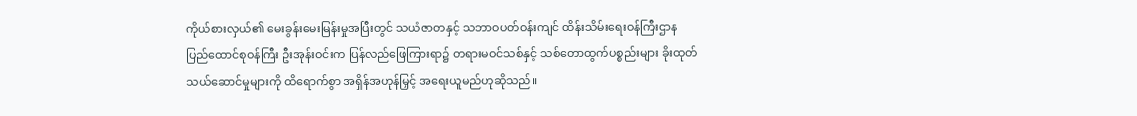ကိုယ်စားလှယ်၏ မေးခွန်းမေးမြန်းမှုအပြီးတွင် သယံဇာတနှင့် သဘာဝပတ်ဝန်းကျင် ထိန်းသိမ်းရေးဝန်ကြီးဌာန ပြည်ထောင်စုဝန်ကြီး ဦးအုန်းဝင်းက ပြန်လည်ဖြေကြားရာ၌ တရားမဝင်သစ်နှင့် သစ်တောထွက်ပစ္စည်းများ ခိုးထုတ်သယ်ဆောင်မှုများကို ထိရောက်စွာ အရှိန်အဟုန်မြှင့် အရေးယူမည်ဟုဆိုသည်။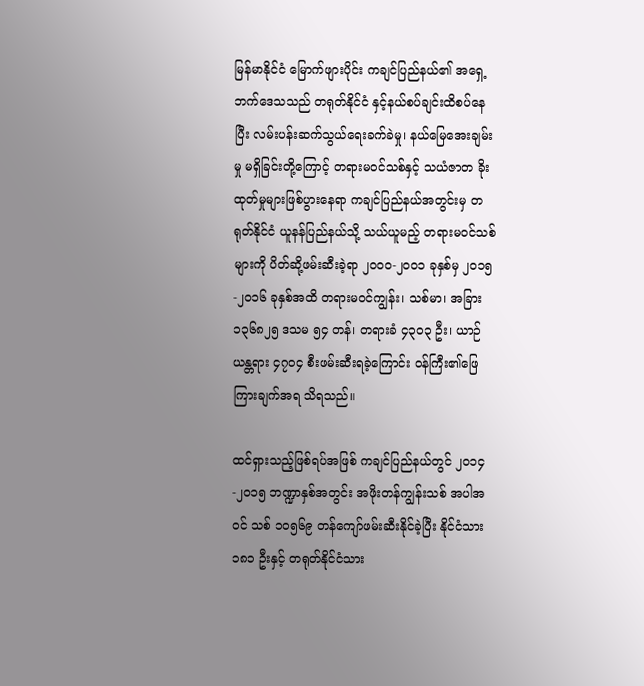မြန်မာနိုင်ငံ မြောက်ဖျားပိုင်း ကချင်ပြည်နယ်၏ အရှေ့ဘက်ဒေသသည် တရုတ်နိုင်ငံ နှင့်နယ်စပ်ချင်းထိစပ်နေပြီး လမ်းပန်းဆက်သွယ်ရေးခက်ခဲမှု၊ နယ်မြေအေးချမ်းမှု မရှိခြင်းတို့ကြောင့် တရားမဝင်သစ်နှင့် သယံဇာတ ခိုးထုတ်မှုများဖြစ်ပွားနေရာ ကချင်ပြည်နယ်အတွင်းမှ တရုတ်နိုင်ငံ ယူနန်ပြည်နယ်သို့ သယ်ယူမည့် တရားမဝင်သစ်များကို ပိတ်ဆို့ဖမ်းဆီးခဲ့ရာ ၂၀၀၀-၂၀၀၁ ခုနှစ်မှ ၂၀၁၅-၂၀၁၆ ခုနှစ်အထိ တရားမဝင်ကျွန်း၊ သစ်မာ၊ အခြား ၁၃၆၈၂၅ ဒသမ ၅၄ တန်၊ တရားခံ ၄၃၀၃ ဦး၊ ယာဉ်ယန္တရား ၄၇၀၄ စီးဖမ်းဆီးရခဲ့ကြောင်း ဝန်ကြီး၏ဖြေကြားချက်အရ သိရသည်။

ထင်ရှားသည့်ဖြစ်ရပ်အဖြစ် ကချင်ပြည်နယ်တွင် ၂၀၁၄-၂၀၁၅ ဘဏ္ဍာနှစ်အတွင်း အဖိုးတန်ကျွန်းသစ် အပါအဝင် သစ် ၁၀၅၆၉ တန်ကျော်ဖမ်းဆီးနိုင်ခဲ့ပြီး နိုင်ငံသား ၁၈၁ ဦးနှင့် တရုတ်နိုင်ငံသား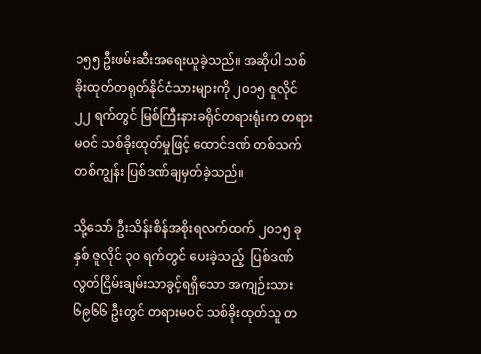၁၅၅ ဦးဖမ်းဆီးအရေးယူခဲ့သည်။ အဆိုပါ သစ်ခိုးထုတ်တရုတ်နိုင်ငံသားများကို ၂၀၁၅ ဇူလိုင် ၂၂ ရက်တွင် မြစ်ကြီးနားခရိုင်တရားရုံးက တရားမဝင် သစ်ခိုးထုတ်မှုဖြင့် ထောင်ဒဏ် တစ်သက်တစ်ကျွန်း ပြစ်ဒဏ်ချမှတ်ခဲ့သည်။

သို့သော် ဦးသိန်းစိန်အစိုးရလက်ထက် ၂၀၁၅ ခုနှစ် ဇူလိုင် ၃၀ ရက်တွင် ပေးခဲ့သည့်  ပြစ်ဒဏ်လွတ်ငြိမ်းချမ်းသာခွင့်ရရှိသော အကျဉ်းသား ၆၉၆၆ ဦးတွင် တရားမဝင် သစ်ခိုးထုတ်သူ တ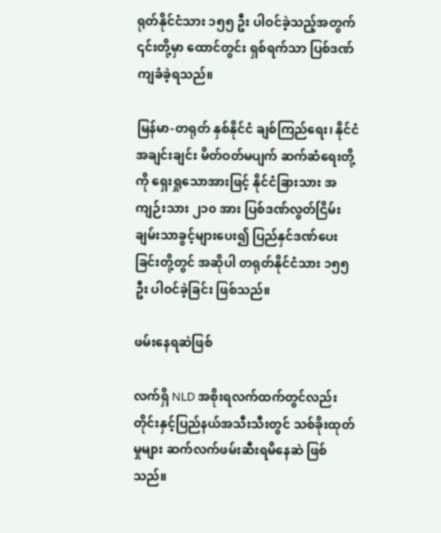ရုတ်နိုင်ငံသား ၁၅၅ ဦး ပါဝင်ခဲ့သည့်အတွက် ၎င်းတို့မှာ ထောင်တွင်း ရှစ်ရက်သာ ပြစ်ဒဏ်ကျခံခဲ့ရသည်။

မြန်မာ-တရုတ် နှစ်နိုင်ငံ ချစ်ကြည်ရေး၊ နိုင်ငံအချင်းချင်း မိတ်ဝတ်မပျက် ဆက်ဆံရေးတို့ကို ရှေးရှုသောအားဖြင့် နိုင်ငံခြားသား အကျဉ်းသား ၂၁၀ အား ပြစ်ဒဏ်လွတ်ငြိမ်းချမ်းသာခွင့်များပေး၍ ပြည်နှင်ဒဏ်ပေးခြင်းတို့တွင် အဆိုပါ တရုတ်နိုင်ငံသား ၁၅၅ ဦး ပါဝင်ခဲ့ခြင်း ဖြစ်သည်။

ဖမ်းနေရဆဲဖြစ်

လက်ရှိ NLD အစိုးရလက်ထက်တွင်လည်း တိုင်းနှင့်ပြည်နယ်အသီးသီးတွင် သစ်ခိုးထုတ်မှုများ ဆက်လက်ဖမ်းဆီးရမိနေဆဲ ဖြစ်သည်။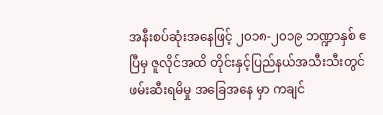အနီးစပ်ဆုံးအနေဖြင့် ၂၀၁၈-၂၀၁၉ ဘဏ္ဍာနှစ် ဧပြီမှ ဇူလိုင်အထိ တိုင်းနှင့်ပြည်နယ်အသီးသီးတွင် ဖမ်းဆီးရမိမှု အခြေအနေ မှာ ကချင်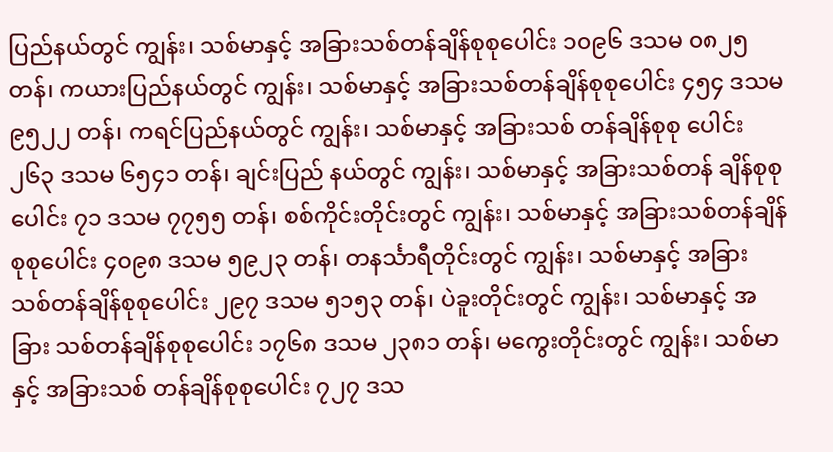ပြည်နယ်တွင် ကျွန်း၊ သစ်မာနှင့် အခြားသစ်တန်ချိန်စုစုပေါင်း ၁၀၉၆ ဒသမ ၀၈၂၅ တန်၊ ကယားပြည်နယ်တွင် ကျွန်း၊ သစ်မာနှင့် အခြားသစ်တန်ချိန်စုစုပေါင်း ၄၅၄ ဒသမ ၉၅၂၂ တန်၊ ကရင်ပြည်နယ်တွင် ကျွန်း၊ သစ်မာနှင့် အခြားသစ် တန်ချိန်စုစု ပေါင်း ၂၆၃ ဒသမ ၆၅၄၁ တန်၊ ချင်းပြည် နယ်တွင် ကျွန်း၊ သစ်မာနှင့် အခြားသစ်တန် ချိန်စုစုပေါင်း ၇၁ ဒသမ ၇၇၅၅ တန်၊ စစ်ကိုင်းတိုင်းတွင် ကျွန်း၊ သစ်မာနှင့် အခြားသစ်တန်ချိန်စုစုပေါင်း ၄၀၉၈ ဒသမ ၅၉၂၃ တန်၊ တနင်္သာရီတိုင်းတွင် ကျွန်း၊ သစ်မာနှင့် အခြား သစ်တန်ချိန်စုစုပေါင်း ၂၉၇ ဒသမ ၅၁၅၃ တန်၊ ပဲခူးတိုင်းတွင် ကျွန်း၊ သစ်မာနှင့် အခြား သစ်တန်ချိန်စုစုပေါင်း ၁၇၆၈ ဒသမ ၂၃၈၁ တန်၊ မကွေးတိုင်းတွင် ကျွန်း၊ သစ်မာနှင့် အခြားသစ် တန်ချိန်စုစုပေါင်း ၇၂၇ ဒသ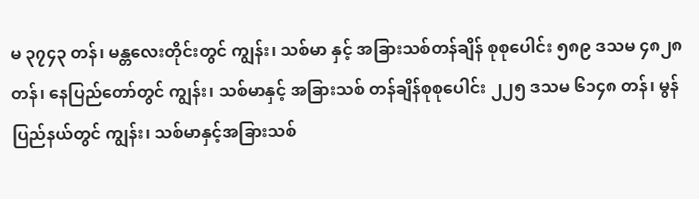မ ၃၇၄၃ တန်၊ မန္တလေးတိုင်းတွင် ကျွန်း၊ သစ်မာ နှင့် အခြားသစ်တန်ချိန် စုစုပေါင်း ၅၈၉ ဒသမ ၄၈၂၈ တန်၊ နေပြည်တော်တွင် ကျွန်း၊ သစ်မာနှင့် အခြားသစ် တန်ချိန်စုစုပေါင်း ၂၂၅ ဒသမ ၆၁၄၈ တန်၊ မွန်ပြည်နယ်တွင် ကျွန်း၊ သစ်မာနှင့်အခြားသစ်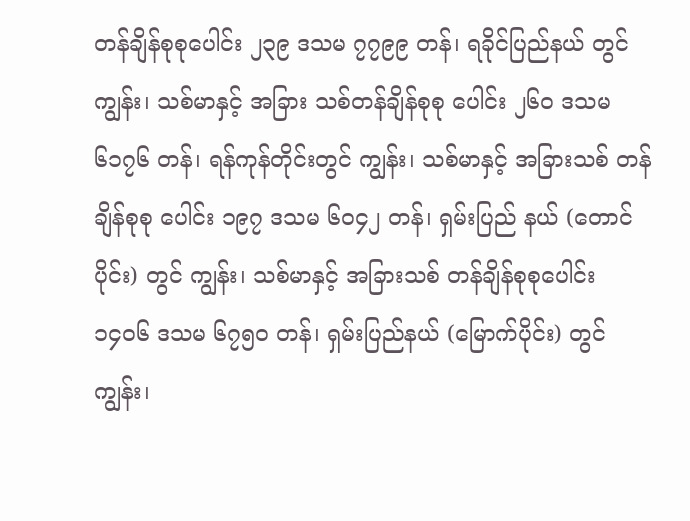တန်ချိန်စုစုပေါင်း ၂၃၉ ဒသမ ၇၇၉၉ တန်၊ ရခိုင်ပြည်နယ် တွင် ကျွန်း၊ သစ်မာနှင့် အခြား သစ်တန်ချိန်စုစု ပေါင်း ၂၆၀ ဒသမ ၆၁၇၆ တန်၊ ရန်ကုန်တိုင်းတွင် ကျွန်း၊ သစ်မာနှင့် အခြားသစ် တန်ချိန်စုစု ပေါင်း ၁၉၇ ဒသမ ၆၀၄၂ တန်၊ ရှမ်းပြည် နယ် (တောင်ပိုင်း) တွင် ကျွန်း၊ သစ်မာနှင့် အခြားသစ် တန်ချိန်စုစုပေါင်း ၁၄၀၆ ဒသမ ၆၇၅၀ တန်၊ ရှမ်းပြည်နယ် (မြောက်ပိုင်း) တွင် ကျွန်း၊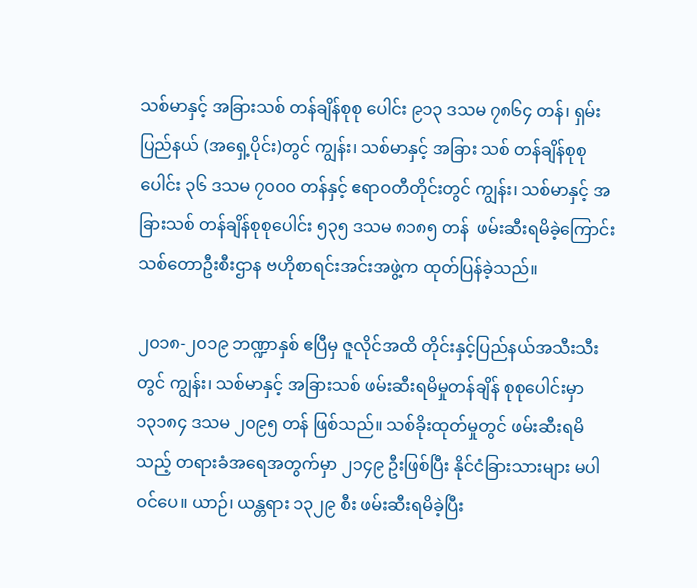သစ်မာနှင့် အခြားသစ် တန်ချိန်စုစု ပေါင်း ၉၁၃ ဒသမ ၇၈၆၄ တန်၊ ရှမ်းပြည်နယ် (အရှေ့ပိုင်း)တွင် ကျွန်း၊ သစ်မာနှင့် အခြား သစ် တန်ချိန်စုစုပေါင်း ၃၆ ဒသမ ၇၀၀၀ တန်နှင့် ဧရာဝတီတိုင်းတွင် ကျွန်း၊ သစ်မာနှင့် အခြားသစ် တန်ချိန်စုစုပေါင်း ၅၃၅ ဒသမ ၈၁၈၅ တန်  ဖမ်းဆီးရမိခဲ့ကြောင်း သစ်တောဦးစီးဌာန ဗဟိုစာရင်းအင်းအဖွဲ့က ထုတ်ပြန်ခဲ့သည်။

၂၀၁၈-၂၀၁၉ ဘဏ္ဍာနှစ် ဧပြီမှ ဇူလိုင်အထိ တိုင်းနှင့်ပြည်နယ်အသီးသီးတွင် ကျွန်း၊ သစ်မာနှင့် အခြားသစ် ဖမ်းဆီးရမိမှုတန်ချိန် စုစုပေါင်းမှာ ၁၃၁၈၄ ဒသမ ၂၀၉၅ တန် ဖြစ်သည်။ သစ်ခိုးထုတ်မှုတွင် ဖမ်းဆီးရမိသည့် တရားခံအရေအတွက်မှာ ၂၁၄၉ ဦးဖြစ်ပြီး နိုင်ငံခြားသားများ မပါဝင်ပေ။ ယာဉ်၊ ယန္တရား ၁၃၂၉ စီး ဖမ်းဆီးရမိခဲ့ပြီး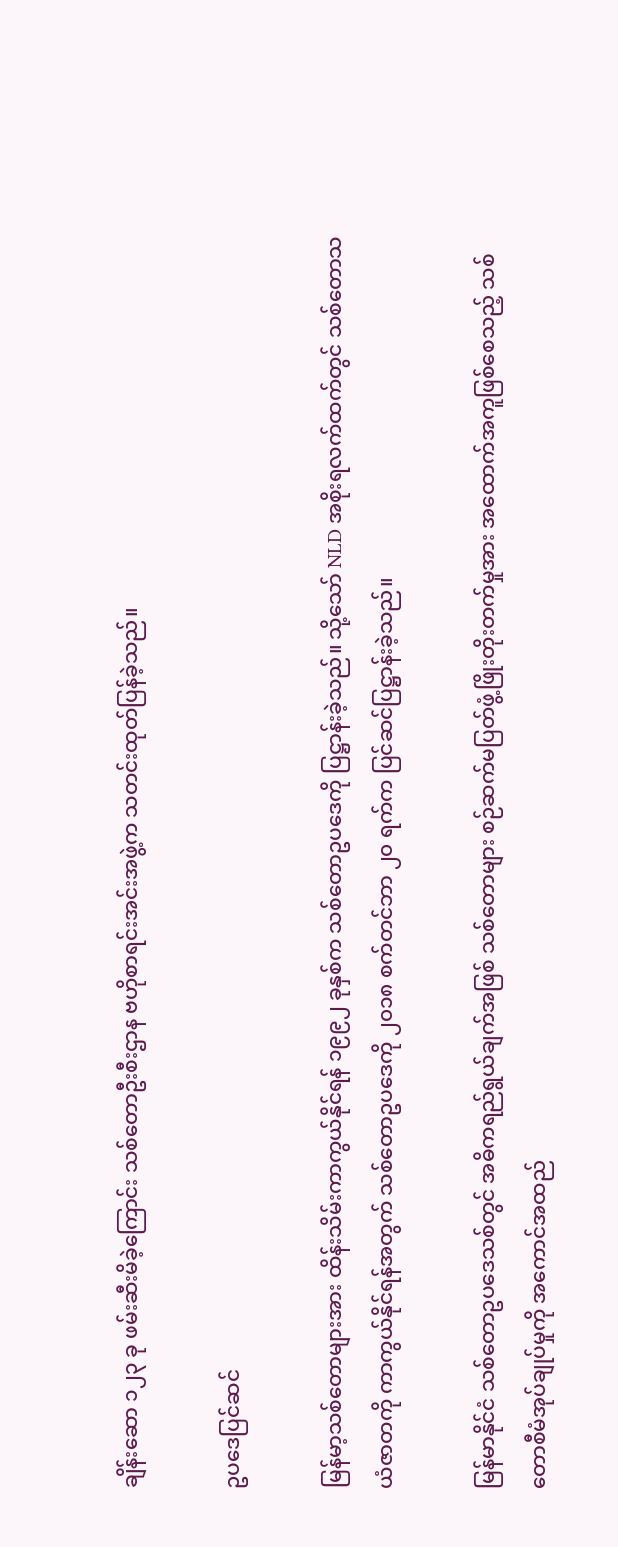ချိန်းဆော ၁၂၃ ခု ဖမ်းဆီးမိခဲ့ကြောင်း သစ်တောဦးစီးဌာန ဗဟိုစာရင်းအင်းအဖွဲ့က သတင်းထုတ်ပြန်ခဲ့သည်။

ဥပဒေပြင်ဆင်

မြန်မာ့သစ်တောများအား ထိန်းသိမ်းကာကွယ်နိုင်ရန် ၁၉၉၂ ခုနှစ်က သစ်တောဥပဒေကို ပြဋ္ဌာန်းခဲ့သည်။ သို့သော် NLD အစိုးရလက်ထက်တွင် သစ်တောသယံဇာတကို ကာကွယ်နိုင်ရန်အတွက် သစ်တောဥပဒေကို ၂၀၁၈ စက်တင်ဘာ ၂၀ ရက်က ပြင်ဆင်ပြဋ္ဌာန်းခဲ့သည်။

မြန်မာနိုင်ငံ သစ်တောဥပဒေသစ်တွင် အဓိကရည်ရွယ်ချက်အဖြစ် သစ်တောများ စဉ်ဆက်မပြတ်ဖွံ့ဖြိုးတိုးတက်မှုအား အထောက်အကူဖြစ်စေသည့် သစ်တောစီမံအုပ်ချုပ်မှုကို အကောင်အထည်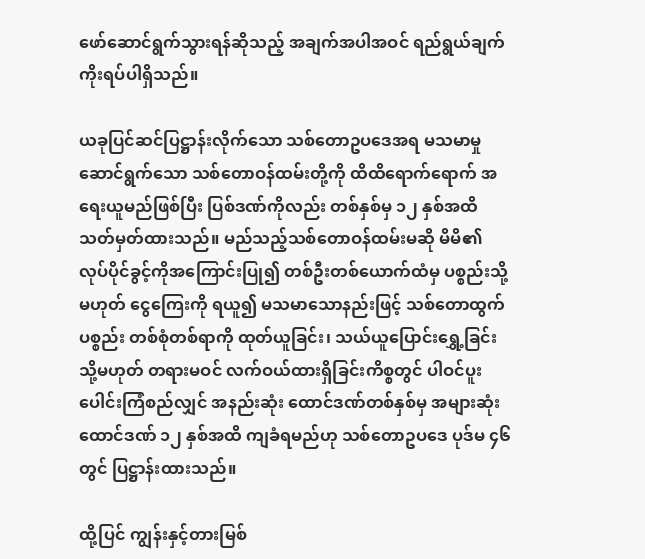ဖော်ဆောင်ရွက်သွားရန်ဆိုသည့် အချက်အပါအဝင် ရည်ရွယ်ချက် ကိုးရပ်ပါရှိသည်။

ယခုပြင်ဆင်ပြဋ္ဌာန်းလိုက်သော သစ်တောဥပဒေအရ မသမာမှုဆောင်ရွက်သော သစ်တောဝန်ထမ်းတို့ကို ထိထိရောက်ရောက် အရေးယူမည်ဖြစ်ပြီး ပြစ်ဒဏ်ကိုလည်း တစ်နှစ်မှ ၁၂ နှစ်အထိ သတ်မှတ်ထားသည်။ မည်သည့်သစ်တောဝန်ထမ်းမဆို မိမိ၏ လုပ်ပိုင်ခွင့်ကိုအကြောင်းပြု၍ တစ်ဦးတစ်ယောက်ထံမှ ပစ္စည်းသို့မဟုတ် ငွေကြေးကို ရယူ၍ မသမာသောနည်းဖြင့် သစ်တောထွက်ပစ္စည်း တစ်စုံတစ်ရာကို ထုတ်ယူခြင်း၊ သယ်ယူပြောင်းရွှေ့ခြင်း သို့မဟုတ် တရားမဝင် လက်ဝယ်ထားရှိခြင်းကိစ္စတွင် ပါဝင်ပူးပေါင်းကြံစည်လျှင် အနည်းဆုံး ထောင်ဒဏ်တစ်နှစ်မှ အများဆုံး ထောင်ဒဏ် ၁၂ နှစ်အထိ ကျခံရမည်ဟု သစ်တောဥပဒေ ပုဒ်မ ၄၆ တွင် ပြဋ္ဌာန်းထားသည်။

ထို့ပြင် ကျွန်းနှင့်တားမြစ်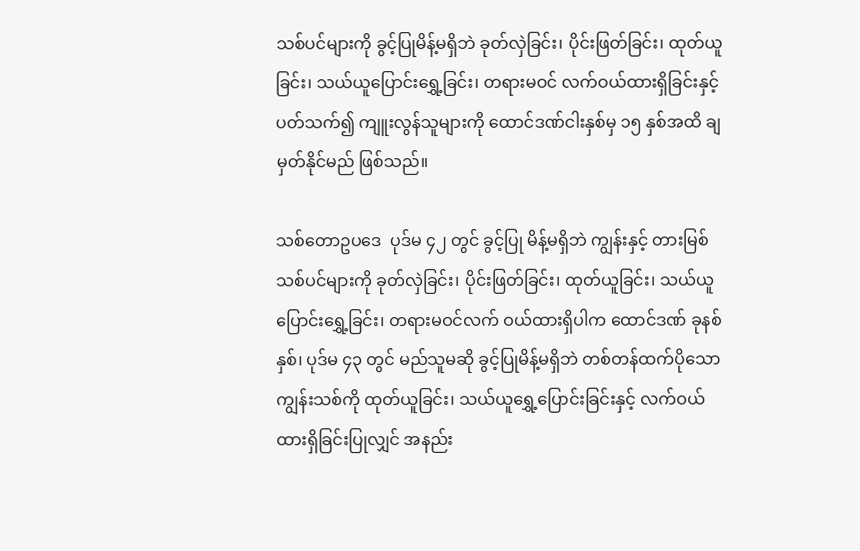သစ်ပင်များကို ခွင့်ပြုမိန့်မရှိဘဲ ခုတ်လှဲခြင်း၊ ပိုင်းဖြတ်ခြင်း၊ ထုတ်ယူခြင်း၊ သယ်ယူပြောင်းရွှေ့ခြင်း၊ တရားမဝင် လက်ဝယ်ထားရှိခြင်းနှင့်ပတ်သက်၍ ကျူးလွန်သူများကို ထောင်ဒဏ်ငါးနှစ်မှ ၁၅ နှစ်အထိ ချမှတ်နိုင်မည် ဖြစ်သည်။

သစ်တောဥပဒေ  ပုဒ်မ ၄၂ တွင် ခွင့်ပြု မိန့်မရှိဘဲ ကျွန်းနှင့် တားမြစ်သစ်ပင်များကို ခုတ်လှဲခြင်း၊ ပိုင်းဖြတ်ခြင်း၊ ထုတ်ယူခြင်း၊ သယ်ယူပြောင်းရွှေ့ခြင်း၊ တရားမဝင်လက် ဝယ်ထားရှိပါက ထောင်ဒဏ် ခုနစ်နှစ်၊ ပုဒ်မ ၄၃ တွင် မည်သူမဆို ခွင့်ပြုမိန့်မရှိဘဲ တစ်တန်ထက်ပိုသော ကျွန်းသစ်ကို ထုတ်ယူခြင်း၊ သယ်ယူရွှေ့ပြောင်းခြင်းနှင့် လက်ဝယ်ထားရှိခြင်းပြုလျှင် အနည်း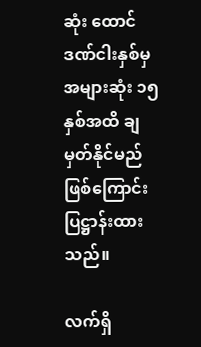ဆုံး ထောင်ဒဏ်ငါးနှစ်မှ အများဆုံး ၁၅ နှစ်အထိ ချမှတ်နိုင်မည်ဖြစ်ကြောင်း ပြဋ္ဌာန်းထားသည်။

လက်ရှိ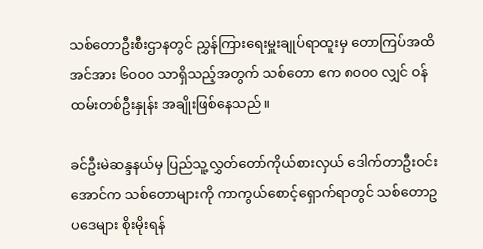သစ်တောဦးစီးဌာနတွင် ညွှန်ကြားရေးမှူးချုပ်ရာထူးမှ တောကြပ်အထိ အင်အား ၆၀၀၀ သာရှိသည့်အတွက် သစ်တော ဧက ၈၀၀၀ လျှင် ဝန်ထမ်းတစ်ဦးနှုန်း အချိုးဖြစ်နေသည်။

ခင်ဦးမဲဆန္ဒနယ်မှ ပြည်သူ့လွှတ်တော်ကိုယ်စားလှယ် ဒေါက်တာဦးဝင်းအောင်က သစ်တောများကို ကာကွယ်စောင့်ရှောက်ရာတွင် သစ်တောဥပဒေများ စိုးမိုးရန်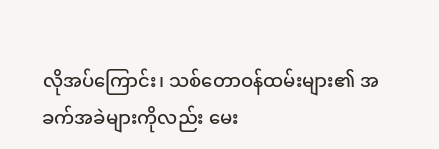လိုအပ်ကြောင်း၊ သစ်တောဝန်ထမ်းများ၏ အခက်အခဲများကိုလည်း မေး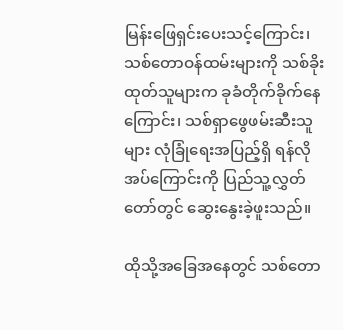မြန်းဖြေရှင်းပေးသင့်ကြောင်း၊ သစ်တောဝန်ထမ်းများကို သစ်ခိုးထုတ်သူများက ခုခံတိုက်ခိုက်နေကြောင်း၊ သစ်ရှာဖွေဖမ်းဆီးသူများ လုံခြုံရေးအပြည့်ရှိ ရန်လိုအပ်ကြောင်းကို ပြည်သူ့လွှတ်တော်တွင် ဆွေးနွေးခဲ့ဖူးသည်။

ထိုသို့အခြေအနေတွင် သစ်တော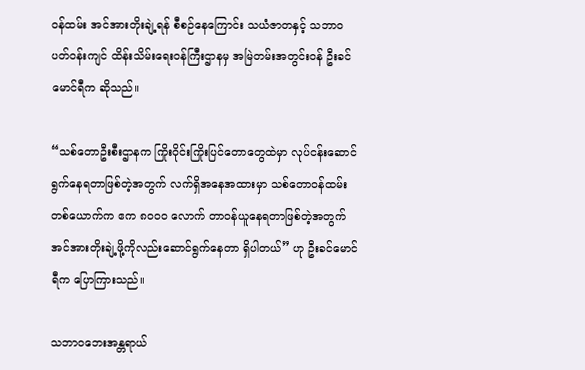ဝန်ထမ်း အင်အားတိုးချဲ့ရန် စီစဉ်နေကြောင်း သယံဇာတနှင့် သဘာဝပတ်ဝန်းကျင် ထိန်းသိမ်းရေးဝန်ကြီးဌာနမှ အမြဲတမ်းအတွင်းဝန် ဦးခင်မောင်ရီက ဆိုသည်။

“သစ်တောဦးစီးဌာနက ကြိုးဝိုင်းကြိုးပြင်တောတွေထဲမှာ လုပ်ငန်းဆောင်ရွက်နေရတာဖြစ်တဲ့အတွက် လက်ရှိအနေအထားမှာ သစ်တောဝန်ထမ်းတစ်ယောက်က ဧက ၈၀၀၀ လောက် တာဝန်ယူနေရတာဖြစ်တဲ့အတွက် အင်အားတိုးချဲ့ဖို့ကိုလည်းဆောင်ရွက်နေတာ ရှိပါတယ်” ဟု ဦးခင်မောင်ရီက ပြောကြားသည်။

သဘာဝဘေးအန္တရာယ်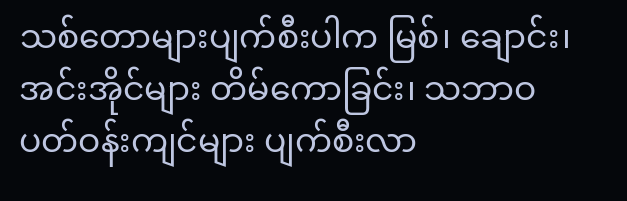သစ်တောများပျက်စီးပါက မြစ်၊ ချောင်း၊ အင်းအိုင်များ တိမ်ကောခြင်း၊ သဘာဝပတ်ဝန်းကျင်များ ပျက်စီးလာ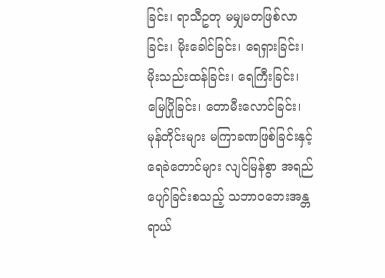ခြင်း၊ ရာသီဥတု မမျှမတဖြစ်လာခြင်း၊ မိုးခေါင်ခြင်း၊ ရေရှားခြင်း၊ မိုးသည်းထန်ခြင်း၊ ရေကြီးခြင်း၊ မြေပြိုခြင်း၊ တောမီးလောင်ခြင်း၊ မုန်တိုင်းများ မကြာခဏဖြစ်ခြင်းနှင့် ရေခဲတောင်များ လျင်မြန်စွာ အရည်ပျော်ခြင်းစသည့် သဘာဝဘေးအန္တရာယ်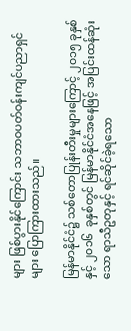များ ဖြစ်ပွားနိုင်ကြောင်း သဘာဝပတ်ဝန်းကျင်ပညာရှင်များ ပြောကြားထားသည်။

မြန်မာနိုင်ငံ၌ သစ်တောပြုန်းတီးမှုများကြောင့် ၂၀၁၅ ခုနှစ်နှင့် ၂၀၁၆  ခုနှစ်တွင် မြန်မာနိုင်ငံအနေဖြင့် အပြင်းထန်ဆုံးသော ရာသီဥတုနှင့် ရင်ဆိုင်ခဲ့ရသော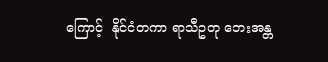ကြောင့်  နိုင်ငံတကာ ရာသီဥတု ဘေးအန္တ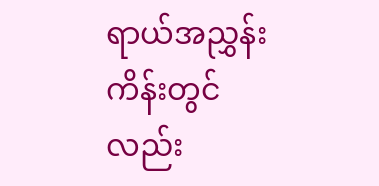ရာယ်အညွှန်းကိန်းတွင်လည်း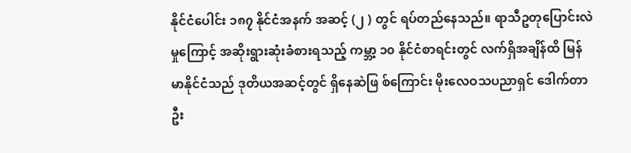နိုင်ငံပေါင်း ၁၈၇ နိုင်ငံအနက် အဆင့် (၂ ) တွင် ရပ်တည်နေသည်။ ရာသီဥတုပြောင်းလဲမှုကြောင့် အဆိုးရွားဆုံးခံစားရသည့် ကမ္ဘာ့ ၁၀ နိုင်ငံစာရင်းတွင် လက်ရှိအချိန်ထိ မြန်မာနိုင်ငံသည် ဒုတိယအဆင့်တွင် ရှိနေဆဲဖြ စ်ကြောင်း မိုးလေဝသပညာရှင် ဒေါက်တာဦး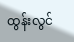ထွန်းလွင်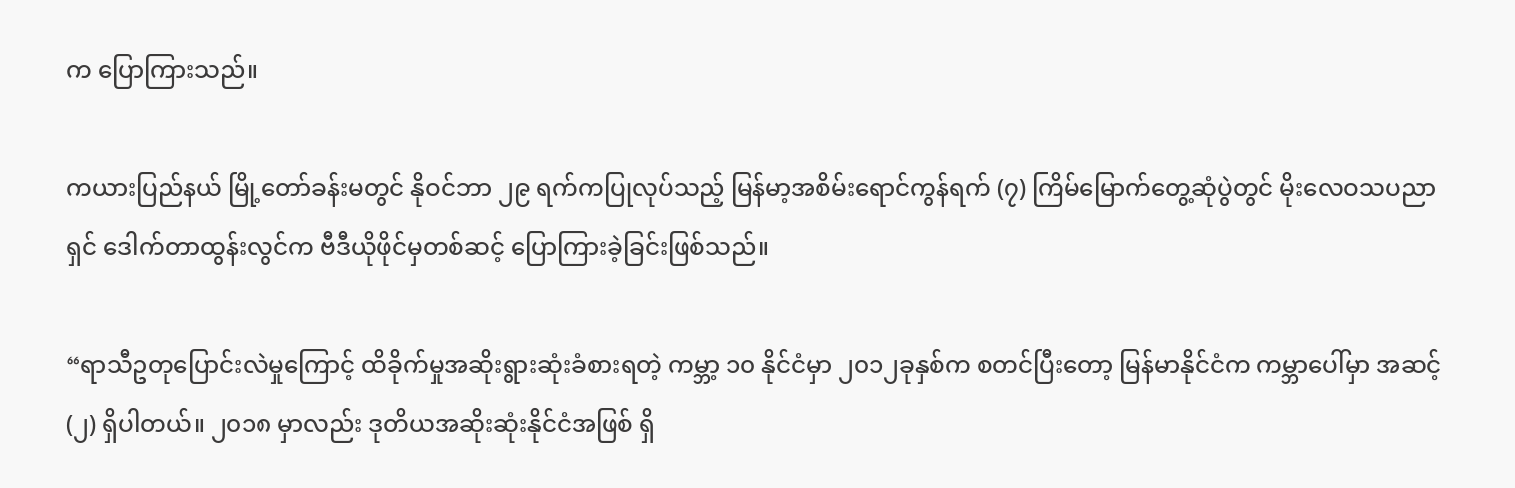က ပြောကြားသည်။

ကယားပြည်နယ် မြို့တော်ခန်းမတွင် နိုဝင်ဘာ ၂၉ ရက်ကပြုလုပ်သည့် မြန်မာ့အစိမ်းရောင်ကွန်ရက် (၇) ကြိမ်မြောက်တွေ့ဆုံပွဲတွင် မိုးလေဝသပညာရှင် ဒေါက်တာထွန်းလွင်က ဗီဒီယိုဖိုင်မှတစ်ဆင့် ပြောကြားခဲ့ခြင်းဖြစ်သည်။

“ရာသီဥတုပြောင်းလဲမှုကြောင့် ထိခိုက်မှုအဆိုးရွားဆုံးခံစားရတဲ့ ကမ္ဘာ့ ၁၀ နိုင်ငံမှာ ၂၀၁၂ခုနှစ်က စတင်ပြီးတော့ မြန်မာနိုင်ငံက ကမ္ဘာပေါ်မှာ အဆင့် (၂) ရှိပါတယ်။ ၂၀၁၈ မှာလည်း ဒုတိယအဆိုးဆုံးနိုင်ငံအဖြစ် ရှိ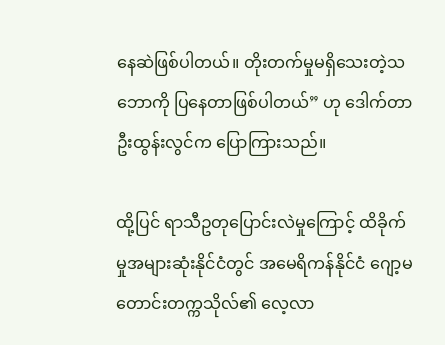နေဆဲဖြစ်ပါတယ်။ တိုးတက်မှုမရှိသေးတဲ့သဘောကို ပြနေတာဖြစ်ပါတယ်” ဟု ဒေါက်တာ ဦးထွန်းလွင်က ပြောကြားသည်။

ထို့ပြင် ရာသီဥတုပြောင်းလဲမှုကြောင့် ထိခိုက်မှုအများဆုံးနိုင်ငံတွင် အမေရိကန်နိုင်ငံ ဂျော့မတောင်းတက္ကသိုလ်၏ လေ့လာ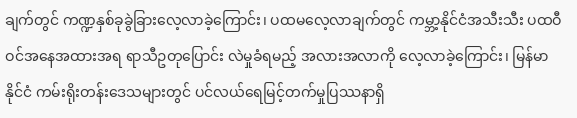ချက်တွင် ကဏ္ဍနှစ်ခုခွဲခြားလေ့လာခဲ့ကြောင်း၊ ပထမလေ့လာချက်တွင် ကမ္ဘာ့နိုင်ငံအသီးသီး ပထဝီဝင်အနေအထားအရ ရာသီဥတုပြောင်း လဲမှုခံရမည့် အလားအလာကို လေ့လာခဲ့ကြောင်း၊ မြန်မာနိုင်ငံ ကမ်းရိုးတန်းဒေသများတွင် ပင်လယ်ရေမြင့်တက်မှုပြဿနာရှိ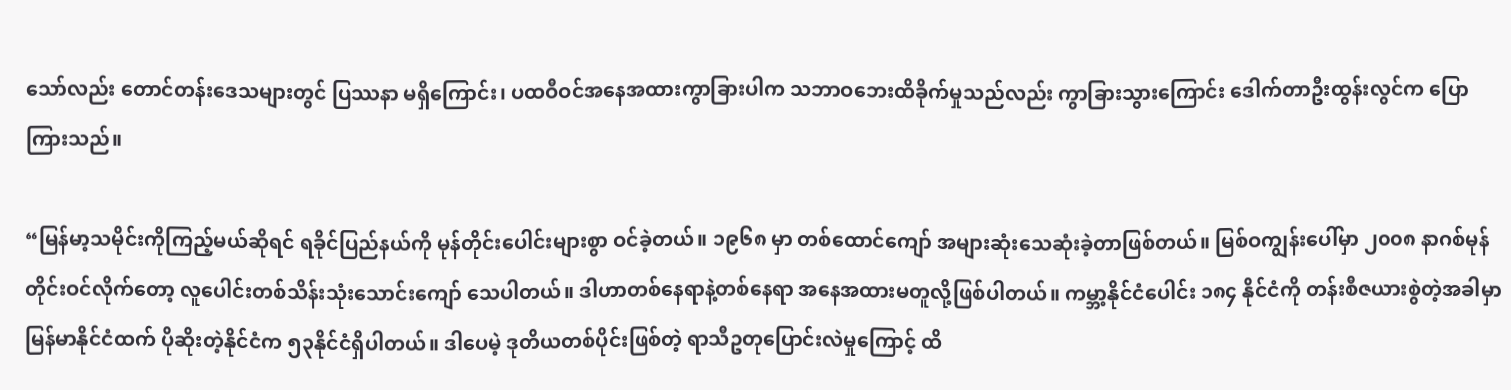သော်လည်း တောင်တန်းဒေသများတွင် ပြဿနာ မရှိကြောင်း၊ ပထဝီဝင်အနေအထားကွာခြားပါက သဘာဝဘေးထိခိုက်မှုသည်လည်း ကွာခြားသွားကြောင်း ဒေါက်တာဦးထွန်းလွင်က ပြောကြားသည်။

“မြန်မာ့သမိုင်းကိုကြည့်မယ်ဆိုရင် ရခိုင်ပြည်နယ်ကို မုန်တိုင်းပေါင်းများစွာ ဝင်ခဲ့တယ်။ ၁၉၆၈ မှာ တစ်ထောင်ကျော် အများဆုံးသေဆုံးခဲ့တာဖြစ်တယ်။ မြစ်ဝကျွန်းပေါ်မှာ ၂၀၀၈ နာဂစ်မုန်တိုင်းဝင်လိုက်တော့ လူပေါင်းတစ်သိန်းသုံးသောင်းကျော် သေပါတယ်။ ဒါဟာတစ်နေရာနဲ့တစ်နေရာ အနေအထားမတူလို့ဖြစ်ပါတယ်။ ကမ္ဘာ့နိုင်ငံပေါင်း ၁၈၄ နိုင်ငံကို တန်းစီဇယားစွဲတဲ့အခါမှာ မြန်မာနိုင်ငံထက် ပိုဆိုးတဲ့နိုင်ငံက ၅၃နိုင်ငံရှိပါတယ်။ ဒါပေမဲ့ ဒုတိယတစ်ပိုင်းဖြစ်တဲ့ ရာသီဥတုပြောင်းလဲမှုကြောင့် ထိ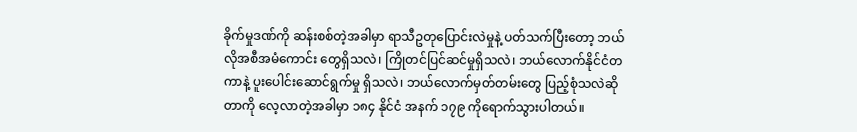ခိုက်မှုဒဏ်ကို ဆန်းစစ်တဲ့အခါမှာ ရာသီဥတုပြောင်းလဲမှုနဲ့ ပတ်သက်ပြီးတော့ ဘယ်လိုအစီအမံကောင်း တွေရှိသလဲ၊ ကြိုတင်ပြင်ဆင်မှုရှိသလဲ၊ ဘယ်လောက်နိုင်ငံတကာနဲ့ ပူးပေါင်းဆောင်ရွက်မှု ရှိသလဲ၊ ဘယ်လောက်မှတ်တမ်းတွေ ပြည့်စုံသလဲဆိုတာကို လေ့လာတဲ့အခါမှာ ၁၈၄ နိုင်ငံ အနက် ၁၇၉ ကိုရောက်သွားပါတယ်။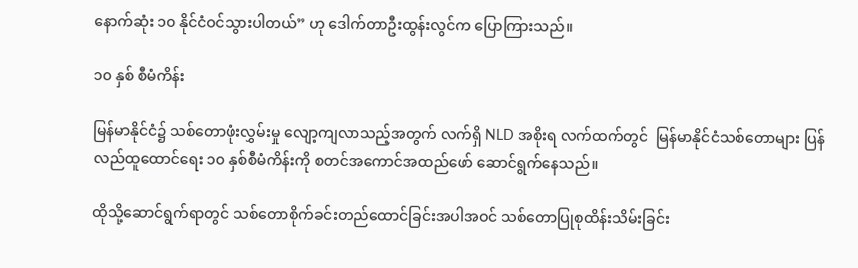နောက်ဆုံး ၁၀ နိုင်ငံဝင်သွားပါတယ်” ဟု ဒေါက်တာဦးထွန်းလွင်က ပြောကြားသည်။

၁၀ နှစ် စီမံကိန်း

မြန်မာနိုင်ငံ၌ သစ်တောဖုံးလွှမ်းမှု လျော့ကျလာသည့်အတွက် လက်ရှိ NLD အစိုးရ လက်ထက်တွင်  မြန်မာနိုင်ငံသစ်တောများ ပြန်လည်ထူထောင်ရေး ၁၀ နှစ်စီမံကိန်းကို စတင်အကောင်အထည်ဖော် ဆောင်ရွက်နေသည်။

ထိုသို့ဆောင်ရွက်ရာတွင် သစ်တောစိုက်ခင်းတည်ထောင်ခြင်းအပါအဝင် သစ်တောပြုစုထိန်းသိမ်းခြင်း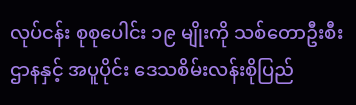လုပ်ငန်း စုစုပေါင်း ၁၉ မျိုးကို သစ်တောဦးစီးဌာနနှင့် အပူပိုင်း ဒေသစိမ်းလန်းစိုပြည်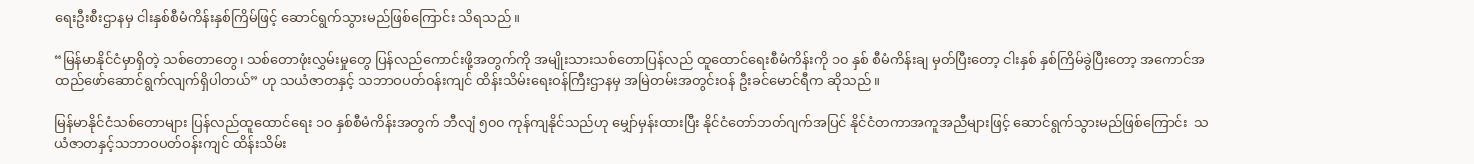ရေးဦးစီးဌာနမှ ငါးနှစ်စီမံကိန်းနှစ်ကြိမ်ဖြင့် ဆောင်ရွက်သွားမည်ဖြစ်ကြောင်း သိရသည်။

“မြန်မာနိုင်ငံမှာရှိတဲ့ သစ်တောတွေ၊ သစ်တောဖုံးလွှမ်းမှုတွေ ပြန်လည်ကောင်းဖို့အတွက်ကို အမျိုးသားသစ်တောပြန်လည် ထူထောင်ရေးစီမံကိန်းကို ၁၀ နှစ် စီမံကိန်းချ မှတ်ပြီးတော့ ငါးနှစ် နှစ်ကြိမ်ခွဲပြီးတော့ အကောင်အထည်ဖော်ဆောင်ရွက်လျက်ရှိပါတယ်” ဟု သယံဇာတနှင့် သဘာဝပတ်ဝန်းကျင် ထိန်းသိမ်းရေးဝန်ကြီးဌာနမှ အမြဲတမ်းအတွင်းဝန် ဦးခင်မောင်ရီက ဆိုသည်။

မြန်မာနိုင်ငံသစ်တောများ ပြန်လည်ထူထောင်ရေး ၁၀ နှစ်စီမံကိန်းအတွက် ဘီလျံ ၅၀၀ ကုန်ကျနိုင်သည်ဟု မျှော်မှန်းထားပြီး နိုင်ငံတော်ဘတ်ဂျက်အပြင် နိုင်ငံတကာအကူအညီများဖြင့် ဆောင်ရွက်သွားမည်ဖြစ်ကြောင်း  သယံဇာတနှင့်သဘာဝပတ်ဝန်းကျင် ထိန်းသိမ်း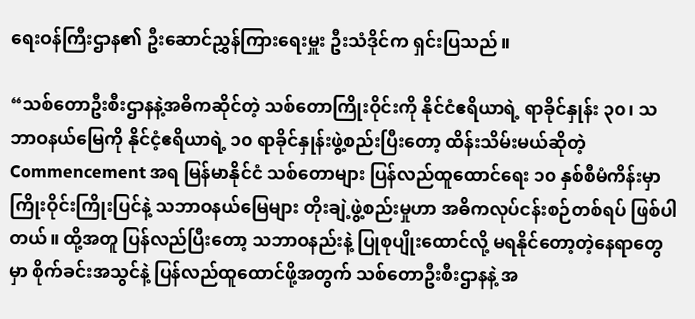ရေးဝန်ကြီးဌာန၏ ဦးဆောင်ညွှန်ကြားရေးမှူး ဦးသံဒိုင်က ရှင်းပြသည်။

“သစ်တောဦးစီးဌာနနဲ့အဓိကဆိုင်တဲ့ သစ်တောကြိုးဝိုင်းကို နိုင်ငံဧရိယာရဲ့ ရာခိုင်နှုန်း ၃၀၊ သဘာဝနယ်မြေကို နိုင်ငံ့ဧရိယာရဲ့ ၁၀ ရာခိုင်နှုန်းဖွဲ့စည်းပြီးတော့ ထိန်းသိမ်းမယ်ဆိုတဲ့ Commencement အရ မြန်မာနိုင်ငံ သစ်တောများ ပြန်လည်ထူထောင်ရေး ၁၀ နှစ်စီမံကိန်းမှာ ကြိုးဝိုင်းကြိုးပြင်နဲ့ သဘာဝနယ်မြေများ တိုးချဲ့ဖွဲ့စည်းမှုဟာ အဓိကလုပ်ငန်းစဉ်တစ်ရပ် ဖြစ်ပါတယ်။ ထို့အတူ ပြန်လည်ပြီးတော့ သဘာဝနည်းနဲ့ ပြုစုပျိုးထောင်လို့ မရနိုင်တော့တဲ့နေရာတွေမှာ စိုက်ခင်းအသွင်နဲ့ ပြန်လည်ထူထောင်ဖို့အတွက် သစ်တောဦးစီးဌာနနဲ့ အ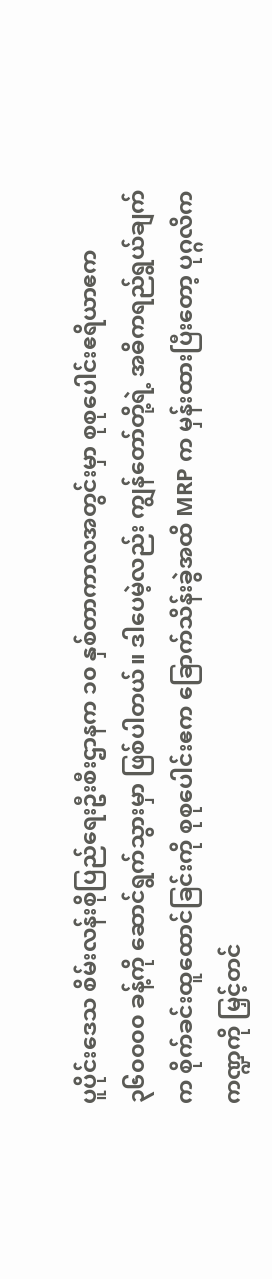ပူပိုင်းဒေသ စိမ်းလန်းစိုပြည်ရေးဦးစီးဌာနက ၁၀ နှစ်တာကာလအတွင်းမှာ စုစုပေါင်းဧရိယာဧက ၃၆၀၀၀၀ ခန့်ကို ဆောင်ရွက်သွားမှာ ဖြစ်ပါတယ်။ ဒါပေမဲ့လည်း ကျွန်တော်တို့ရဲ့ အဓိကရည်ရွယ်ချက်က စိုက်ခင်းထူထောင်ခြင်းကို စုစုပေါင်းဧက ခြောက်သိန်းခွဲအထိ MRP က မှန်းထားပြီးတော့ ပုဂ္ဂလိကကဏ္ဍကို မြှင့်တင်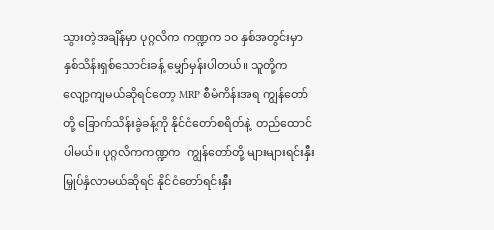သွားတဲ့အချိန်မှာ ပုဂ္ဂလိက ကဏ္ဍက ၁၀ နှစ်အတွင်းမှာ နှစ်သိန်းရှစ်သောင်းခန့် မျှော်မှန်းပါတယ်။ သူတို့က လျော့ကျမယ်ဆိုရင်တော့ MRP စီမံကိန်းအရ ကျွန်တော်တို့ ခြောက်သိန်းခွဲခန့်ကို နိုင်ငံတော်စရိတ်နဲ့  တည်ထောင်ပါမယ်။ ပုဂ္ဂလိကကဏ္ဍက  ကျွန်တော်တို့ များများရင်းနှီးမြှုပ်နှံလာမယ်ဆိုရင် နိုင်ငံတော်ရင်းနှီး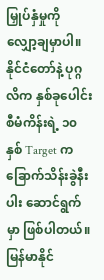မြှုပ်နှံမှုကို လျှော့ချမှာပါ။ နိုင်ငံတော်နဲ့ ပုဂ္ဂလိက နှစ်ခုပေါင်းစီမံကိန်းရဲ့ ၁၀ နှစ် Target က ခြောက်သိန်းခွဲနီးပါး ဆောင်ရွက်မှာ ဖြစ်ပါတယ်။ မြန်မာနိုင်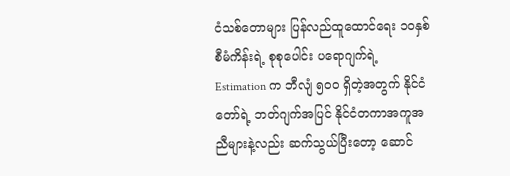ငံသစ်တောများ ပြန်လည်ထူထောင်ရေး ၁ဝနှစ်စီမံကိန်းရဲ့ စုစုပေါင်း ပရောဂျက်ရဲ့ Estimation က ဘီလျံ ၅၀၀ ရှိတဲ့အတွက် နိုင်ငံတော်ရဲ့ ဘတ်ဂျက်အပြင် နိုင်ငံတကာအကူအညီများနဲ့လည်း ဆက်သွယ်ပြီးတော့ ဆောင်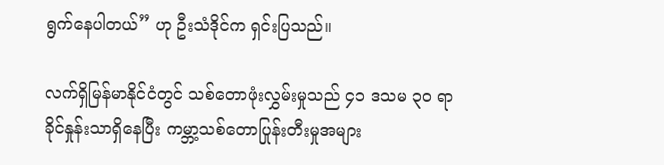ရွက်နေပါတယ်” ဟု ဦးသံဒိုင်က ရှင်းပြသည်။

လက်ရှိမြန်မာနိုင်ငံတွင် သစ်တောဖုံးလွှမ်းမှုသည် ၄၁ ဒသမ ၃၀ ရာခိုင်နှုန်းသာရှိနေပြီး ကမ္ဘာ့သစ်တောပြုန်းတီးမှုအများ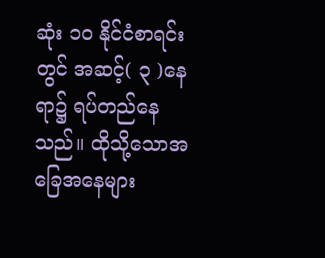ဆုံး ၁၀ နိုင်ငံစာရင်းတွင် အဆင့်( ၃ )နေရာ၌ ရပ်တည်နေသည်။ ထိုသို့သောအခြေအနေများ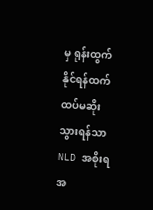မှ ရုန်းထွက်နိုင်ရန်ထက် ထပ်မဆိုးသွားရန်သာ NLD အစိုးရအ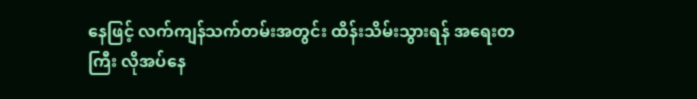နေဖြင့် လက်ကျန်သက်တမ်းအတွင်း ထိန်းသိမ်းသွားရန် အရေးတကြီး လိုအပ်နေ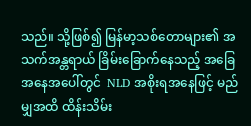သည်။ သို့ဖြစ်၍ မြန်မာ့သစ်တောများ၏ အသက်အန္တရာယ် ခြိမ်းခြောက်နေသည့် အခြေအနေအပေါ်တွင်  NLD အစိုးရအနေဖြင့် မည်မျှအထိ ထိန်းသိမ်း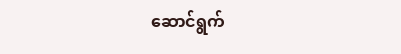ဆောင်ရွက်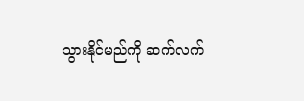သွားနိုင်မည်ကို ဆက်လက်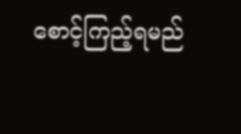စောင့်ကြည့်ရမည်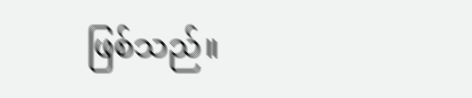ဖြစ်သည်။